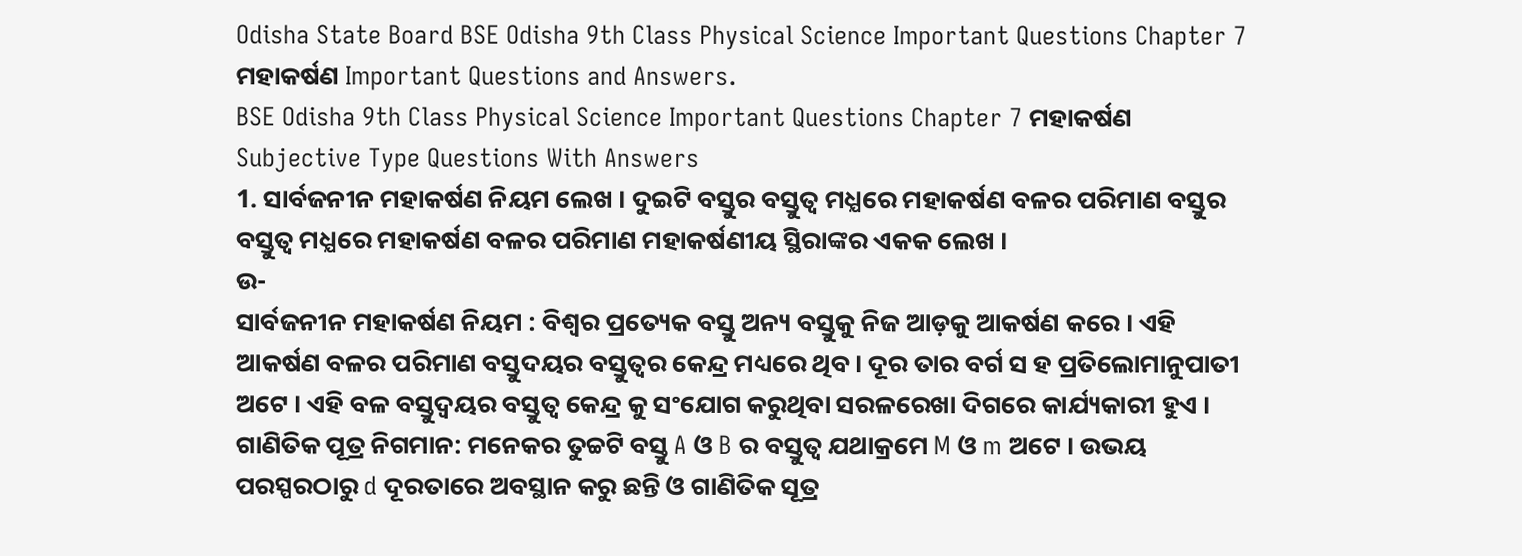Odisha State Board BSE Odisha 9th Class Physical Science Important Questions Chapter 7 ମହାକର୍ଷଣ Important Questions and Answers.
BSE Odisha 9th Class Physical Science Important Questions Chapter 7 ମହାକର୍ଷଣ
Subjective Type Questions With Answers
1. ସାର୍ବଜନୀନ ମହାକର୍ଷଣ ନିୟମ ଲେଖ । ଦୁଇଟି ବସ୍ତୁର ବସ୍ତୁତ୍ଵ ମଧ୍ଯରେ ମହାକର୍ଷଣ ବଳର ପରିମାଣ ବସ୍ତୁର ବସ୍ତୁତ୍ଵ ମଧ୍ଯରେ ମହାକର୍ଷଣ ବଳର ପରିମାଣ ମହାକର୍ଷଣୀୟ ସ୍ଥିରାଙ୍କର ଏକକ ଲେଖ ।
ଉ-
ସାର୍ବଜନୀନ ମହାକର୍ଷଣ ନିୟମ : ବିଶ୍ୱର ପ୍ରତ୍ୟେକ ବସ୍ତୁ ଅନ୍ୟ ବସ୍ତୁକୁ ନିଜ ଆଡ଼କୁ ଆକର୍ଷଣ କରେ । ଏହି ଆକର୍ଷଣ ବଳର ପରିମାଣ ବସ୍ତୁଦୟର ବସ୍ତୁତ୍ଵର କେନ୍ଦ୍ର ମଧ୍ୟରେ ଥିବ। ଦୂର ତାର ବର୍ଗ ସ ହ ପ୍ରତିଲୋମାନୁପାତୀ ଅଟେ । ଏହି ବଳ ବସ୍ତୁଦ୍ଵୟର ବସ୍ତୁତ୍ଵ କେନ୍ଦ୍ର କୁ ସଂଯୋଗ କରୁଥିବା ସରଳରେଖା ଦିଗରେ କାର୍ଯ୍ୟକାରୀ ହୁଏ ।
ଗାଣିତିକ ପୂତ୍ର ନିଗମାନ: ମନେକର ତୁଚ୍ଚଟି ବସ୍ତୁ A ଓ B ର ବସ୍ତୁତ୍ଵ ଯଥାକ୍ରମେ M ଓ m ଅଟେ । ଉଭୟ ପରସ୍ପରଠାରୁ d ଦୂରତାରେ ଅବସ୍ଥାନ କରୁ ଛନ୍ତି ଓ ଗାଣିତିକ ସୂତ୍ର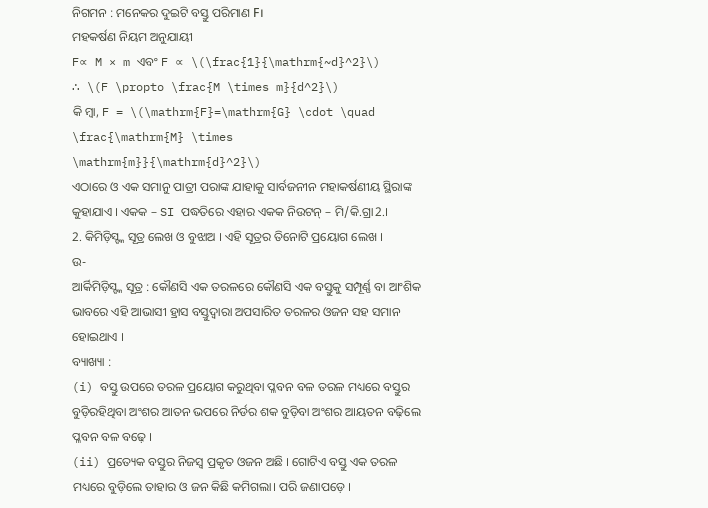ନିଗମନ : ମନେକର ଦୁଇଟି ବସ୍ତୁ ପରିମାଣ F।
ମହକର୍ଷଣ ନିୟମ ଅନୁଯାୟୀ
F∝ M × m ଏବଂ F ∝ \(\frac{1}{\mathrm{~d}^2}\)
∴ \(F \propto \frac{M \times m}{d^2}\)
କି ମ୍ବା, F = \(\mathrm{F}=\mathrm{G} \cdot \quad \frac{\mathrm{M} \times \mathrm{m}}{\mathrm{d}^2}\)
ଏଠାରେ ଓ ଏକ ସମାନୁ ପାତ୍ରୀ ପରାଙ୍କ ଯାହାକୁ ସାର୍ବଜନୀନ ମହାକର୍ଷଣୀୟ ସ୍ଥିରାଙ୍କ କୁହାଯାଏ । ଏକକ – SI ପଦ୍ଧତିରେ ଏହାର ଏକକ ନିଉଟନ୍ – ମି/କି.ଗ୍ରା2.।
2. କିମିଡ଼ିସ୍ଙ୍କ ସୂତ୍ର ଲେଖ ଓ ବୁଝାଅ । ଏହି ସୂତ୍ରର ତିନୋଟି ପ୍ରୟୋଗ ଲେଖ ।
ଉ-
ଆର୍କିମିଡ଼ିସ୍ଙ୍କ ସୂତ୍ର : କୌଣସି ଏକ ତରଳରେ କୌଣସି ଏକ ବସ୍ତୁକୁ ସମ୍ପୂର୍ଣ୍ଣ ବା ଆଂଶିକ ଭାବରେ ଏହି ଆଭାସୀ ହ୍ରାସ ବସ୍ତୁଦ୍ଵାରା ଅପସାରିତ ତରଳର ଓଜନ ସହ ସମାନ ହୋଇଥାଏ ।
ବ୍ୟାଖ୍ୟା :
(i) ବସ୍ତୁ ଉପରେ ତରଳ ପ୍ରୟୋଗ କରୁଥିବା ପ୍ଳବନ ବଳ ତରଳ ମଧ୍ୟରେ ବସ୍ତୁର ବୁଡ଼ିରହିଥିବା ଅଂଶର ଆତନ ଭପରେ ନିର୍ଡର ଶକ ବୁଡ଼ିବା ଅଂଶର ଆୟତନ ବଢ଼ିଲେ ପ୍ଳବନ ବଳ ବଢ଼େ ।
(ii) ପ୍ରତ୍ୟେକ ବସ୍ତୁର ନିଜସ୍ଵ ପ୍ରକୃତ ଓଜନ ଅଛି । ଗୋଟିଏ ବସ୍ତୁ ଏକ ତରଳ ମଧ୍ୟରେ ବୁଡ଼ିଲେ ତାହାର ଓ ଜନ କିଛି କମିଗଲା। ପରି ଜଣାପଡ଼େ ।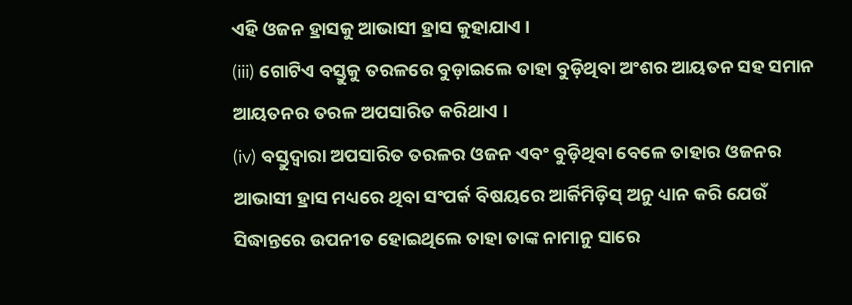ଏହି ଓଜନ ହ୍ରାସକୁ ଆଭାସୀ ହ୍ରାସ କୁହାଯାଏ ।
(iii) ଗୋଟିଏ ବସ୍ତୁକୁ ତରଳରେ ବୁଡ଼ାଇଲେ ତାହା ବୁଡ଼ିଥିବା ଅଂଶର ଆୟତନ ସହ ସମାନ ଆୟତନର ତରଳ ଅପସାରିତ କରିଥାଏ ।
(iv) ବସ୍ତୁଦ୍ଵାରା ଅପସାରିତ ତରଳର ଓଜନ ଏବଂ ବୁଡ଼ିଥିବା ବେଳେ ତାହାର ଓଜନର ଆଭାସୀ ହ୍ରାସ ମଧ୍ୟରେ ଥିବା ସଂପର୍କ ବିଷୟରେ ଆର୍କିମିଡ଼ିସ୍ ଅନୁ ଧ୍ୟାନ କରି ଯେଉଁ ସିଦ୍ଧାନ୍ତରେ ଉପନୀତ ହୋଇଥିଲେ ତାହା ତାଙ୍କ ନାମାନୁ ସାରେ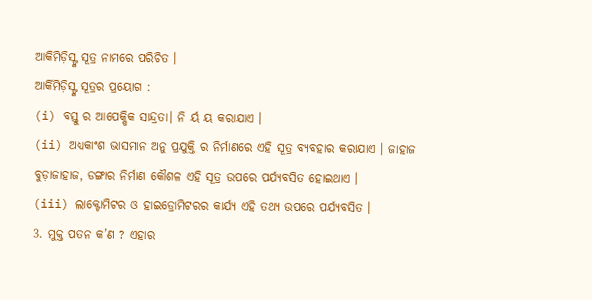ଆକିମିଡ଼ିସ୍ଙ୍କ ସୂତ୍ର ନାମରେ ପରିଚିତ ।
ଆର୍କିମିଡ଼ିସ୍ଙ୍କ ସୂତ୍ରର ପ୍ରୟୋଗ :
(i) ବସ୍ତୁ ର ଆପେକ୍ଷିକ ସାନ୍ଦ୍ରତା। ନି ର୍ୟ ୟ କରାଯାଏ ।
(ii) ଅଧ୍ଯକାଂଶ ଭାସମାନ ଅନୁ ପ୍ରଯୁକ୍ତି ର ନିର୍ମାଣରେ ଏହି ସୂତ୍ର ବ୍ୟବହାର କରାଯାଏ । ଜାହାଜ ବୁଡ଼ାଜାହାଜ, ଡଙ୍ଗାର ନିର୍ମାଣ କୌଶଳ ଏହି ସୂତ୍ର ଉପରେ ପର୍ଯ୍ୟବସିତ ହୋଇଥାଏ ।
(iii) ଲାକ୍ଟୋମିଟର ଓ ହାଇଡ୍ରୋମିଟରର କାର୍ଯ୍ୟ ଏହି ତଥ୍ୟ ଉପରେ ପର୍ଯ୍ୟବସିତ ।
3. ମୁକ୍ତ ପତନ କ’ଣ ? ଏହାର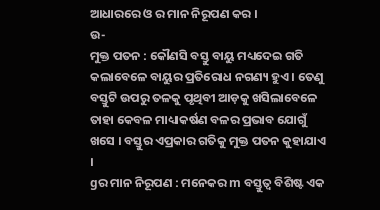ଆଧାରରେ ଓ ର ମାନ ନିରୂପଣ କର ।
ଉ-
ମୁକ୍ତ ପତନ : କୌଣସି ବସ୍ତୁ ବାୟୁ ମଧ୍ୟଦେଇ ଗତି କଲାବେଳେ ବାୟୁର ପ୍ରତିରୋଧ ନଗଣ୍ୟ ହୁଏ । ତେଣୁ ବସ୍ତୁଟି ଉପରୁ ତଳକୁ ପୃଥିବୀ ଆଡ଼କୁ ଖସିଲାବେଳେ ତାହା କେବଳ ମାଧ୍ୟାକର୍ଷଣ ବଳର ପ୍ରଭାବ ଯୋଗୁଁ ଖସେ । ବସ୍ତୁର ଏପ୍ରକାର ଗତିକୁ ମୁକ୍ତ ପତନ କୁହାଯାଏ ।
gର ମାନ ନିରୂପଣ : ମନେକର m ବସ୍ତୁତ୍ଵ ବିଶିଷ୍ଟ ଏକ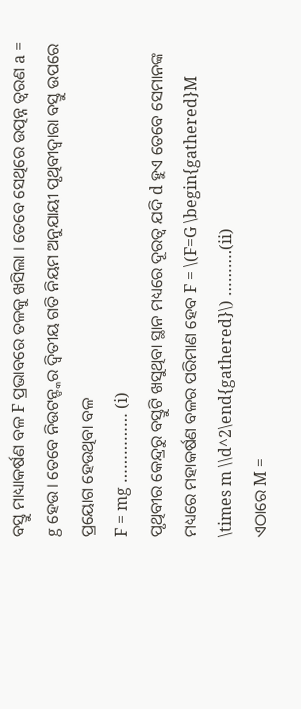ବସ୍ତୁ ମାଧ୍ୟାକର୍ଷଣ ବଳ F ପ୍ରଭାବରେ ତଳକୁ ଖସିଲା । ତେବେ ସେଥିରେ ଉତ୍ପନ୍ନ ତ୍ଵରଣ a = g ହେଉ । ତେବେ ନିଉଟନ୍ଙ୍କର ଦ୍ଵିତୀୟ ଗତି ନିୟମ ଅନୁଯାୟୀ ପୃଥିବୀଦ୍ଵାରା ବସ୍ତୁ ଉପରେ ପ୍ରୟୋଗ ହେଉଥିବା ବଳ
F = mg …………… (i)
ପୃଥିବୀର କେନ୍ଦ୍ରରୁ ବସ୍ତୁଟି ଖସୁଥିବା ସ୍ଥାନ ମଧ୍ୟରେ ଦୂରତ୍ୱ ଯଦି d ହୁଏ ତେବେ ସେମାନଙ୍କ ମଧ୍ୟରେ ମହାକର୍ଷଣ ବଳର ପରିମାଣ ହେବ F = \(F=G \begin{gathered}M \times m \\d^2\end{gathered}\) ……….(ii)
ଏଠାରେ M =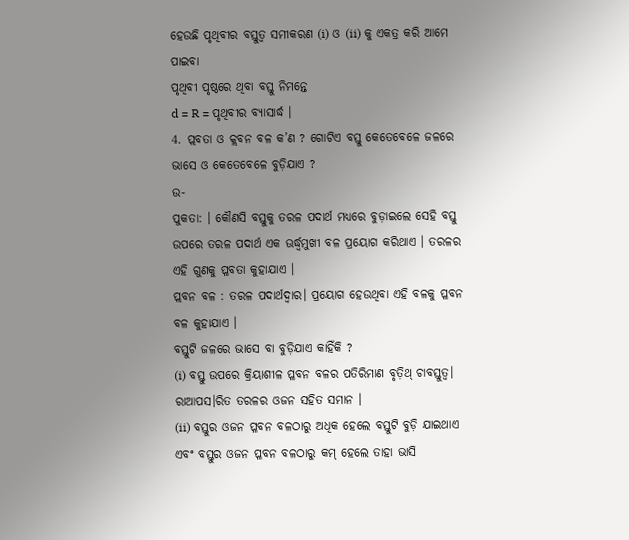ହେଉଛି ପୃଥିବୀର ବସ୍ତୁତ୍ଵ ସମୀକରଣ (i) ଓ (ii) କୁ ଏକତ୍ର କରି ଆମେ ପାଇବା
ପୃଥିବୀ ପୃଷ୍ଠରେ ଥିବା ବସ୍ତୁ ନିମନ୍ତେ
d = R = ପୃଥିବୀର ବ୍ୟାସାର୍ଦ୍ଧ ।
4. ପ୍ଲବତା ଓ କ୍ଲବନ ବଳ କ’ଣ ? ଗୋଟିଏ ବସ୍ତୁ କେତେବେଳେ ଜଳରେ ଭାସେ ଓ କେତେବେଳେ ବୁଡ଼ିଯାଏ ?
ଉ-
ପୁକତା: । କୌଣସି ବସ୍ତୁକୁ ତରଳ ପଦାର୍ଥ ମଧ୍ୟରେ ବୁଡ଼ାଇଲେ ସେହି ବସ୍ତୁ ଉପରେ ତରଳ ପଦାର୍ଥ ଏକ ଊର୍ଦ୍ଧ୍ୱମୁଖୀ ବଳ ପ୍ରୟୋଗ କରିଥାଏ । ତରଳର ଏହି ଗୁଣକୁ ପ୍ଳବତା କୁହାଯାଏ ।
ପ୍ଲବନ ବଳ : ତରଳ ପଦାର୍ଥଦ୍ଵାର। ପ୍ରୟୋଗ ହେଉଥିବା ଏହି ବଳକୁ ପ୍ଳବନ ବଳ କୁହାଯାଏ ।
ବସ୍ତୁଟି ଜଳରେ ଭାସେ ବା ବୁଡ଼ିଯାଏ କାହିଁକି ?
(i) ବସ୍ତୁ ଉପରେ କ୍ରିୟାଶୀଳ ପ୍ଳବନ ବଳର ପତିରିମାଣ ବୃତ଼ିଥ୍ ଚାବସ୍ତୁତ୍ଵ। ରାଆପସ।ରିତ ତରଳର ଓଜନ ସହିତ ସମାନ ।
(ii) ବସ୍ତୁର ଓଜନ ପ୍ଳବନ ବଳଠାରୁ ଅଧିକ ହେଲେ ବସ୍ତୁଟି ବୁଡ଼ି ଯାଇଥାଏ ଏବଂ ବସ୍ତୁର ଓଜନ ପ୍ଳବନ ବଳଠାରୁ କମ୍ ହେଲେ ତାହା ଭାସି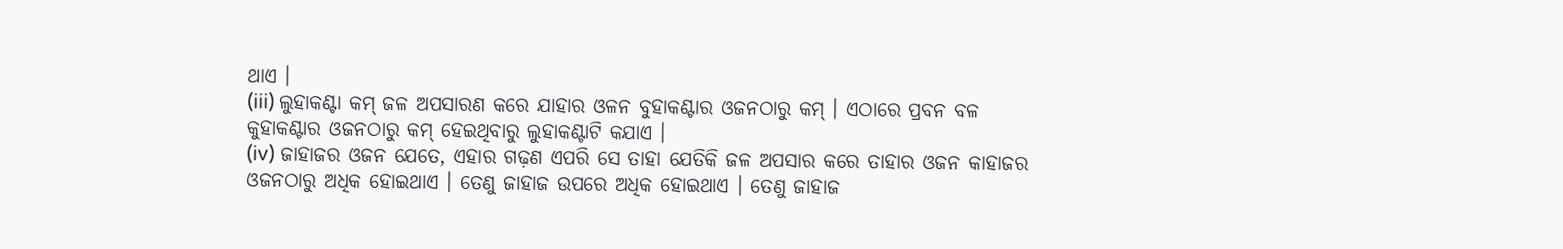ଥାଏ ।
(iii) ଲୁହାକଣ୍ଟା କମ୍ ଜଳ ଅପସାରଣ କରେ ଯାହାର ଓଳନ ବୁହାକଣ୍ଟାର ଓଜନଠାରୁ କମ୍ । ଏଠାରେ ପ୍ରବନ ବଳ କୁହାକଣ୍ଟାର ଓଜନଠାରୁ କମ୍ ହେଇଥିବାରୁ ଲୁହାକଣ୍ଟାଟି କଯାଏ ।
(iv) ଜାହାଜର ଓଜନ ଯେତେ, ଏହାର ଗଢ଼ଣ ଏପରି ସେ ତାହା ଯେତିକି ଜଳ ଅପସାର କରେ ତାହାର ଓଜନ କାହାଜର ଓଜନଠାରୁ ଅଧିକ ହୋଇଥାଏ । ତେଣୁ ଜାହାଜ ଉପରେ ଅଧିକ ହୋଇଥାଏ । ତେଣୁ ଜାହାଜ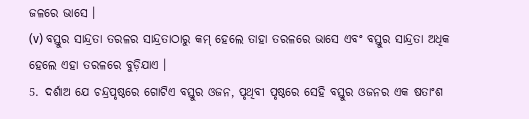ଜଳରେ ଭାସେ ।
(v) ବସ୍ତୁର ସାନ୍ଦ୍ରତା ତରଳର ସାନ୍ଦ୍ରତାଠାରୁ କମ୍ ହେଲେ ତାହା ତରଳରେ ଭାସେ ଏବଂ ବସ୍ତୁର ସାନ୍ଦ୍ରତା ଅଧିକ ହେଲେ ଏହା ତରଳରେ ବୁଡ଼ିଯାଏ ।
5. ଦର୍ଶାଅ ଯେ ଚନ୍ଦ୍ରପୃଷ୍ଠରେ ଗୋଟିଏ ବସ୍ତୁର ଓଜନ, ପୃଥିବୀ ପୃଷ୍ଠରେ ସେହି ବସ୍ତୁର ଓଜନର ଏକ ଷତାଂଶ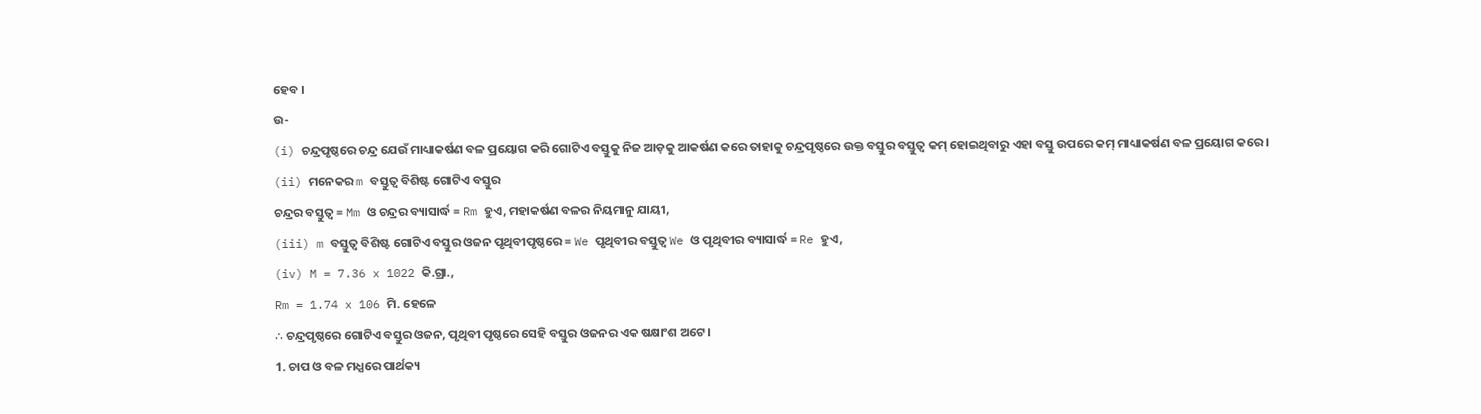ହେବ ।
ଉ-
(i) ଚନ୍ଦ୍ରପୃଷ୍ଠରେ ଚନ୍ଦ୍ର ଯେଉଁ ମାଧ୍ୟାକର୍ଷଣ ବଳ ପ୍ରୟୋଗ କରି ଗୋଟିଏ ବସ୍ତୁକୁ ନିଜ ଆଡ଼କୁ ଆକର୍ଷଣ କରେ ତାହାକୁ ଚନ୍ଦ୍ରପୃଷ୍ଠରେ ଉକ୍ତ ବସ୍ତୁର ବସ୍ତୁତ୍ଵ କମ୍ ହୋଇଥିବାରୁ ଏହା ବସ୍ତୁ ଉପରେ କମ୍ ମାଧ୍ୟାକର୍ଷଣ ବଳ ପ୍ରୟୋଗ କରେ ।
(ii) ମନେକର m ବସ୍ତୁତ୍ଵ ବିଶିଷ୍ଟ ଗୋଟିଏ ବସ୍ତୁର
ଚନ୍ଦ୍ରର ବସ୍ତୁତ୍ଵ = Mm ଓ ଚନ୍ଦ୍ରର ବ୍ୟାସାର୍ଦ୍ଧ = Rm ହୁଏ, ମହାକର୍ଷଣ ବଳର ନିୟମାନୁ ଯାୟୀ,
(iii) m ବସ୍ତୁତ୍ଵ ବିଶିଷ୍ଟ ଗୋଟିଏ ବସ୍ତୁର ଓଜନ ପୃଥିବୀପୃଷ୍ଠରେ = We ପୃଥିବୀର ବସ୍ତୁତ୍ଵ We ଓ ପୃଥିବୀର ବ୍ୟାସାର୍ଦ୍ଧ = Re ହୁଏ,
(iv) M = 7.36 x 1022 କି.ଗ୍ରା.,
Rm = 1.74 x 106 ମି. ହେଳେ
∴ ଚନ୍ଦ୍ରପୃଷ୍ଠରେ ଗୋଟିଏ ବସ୍ତୁର ଓଜନ, ପୃଥିବୀ ପୃଷ୍ଠରେ ସେହି ବସ୍ତୁର ଓଜନର ଏକ ଷକ୍ଷାଂଶ ଅଟେ ।
1. ଚାପ ଓ ବଳ ମଧ୍ଯରେ ପାର୍ଥକ୍ୟ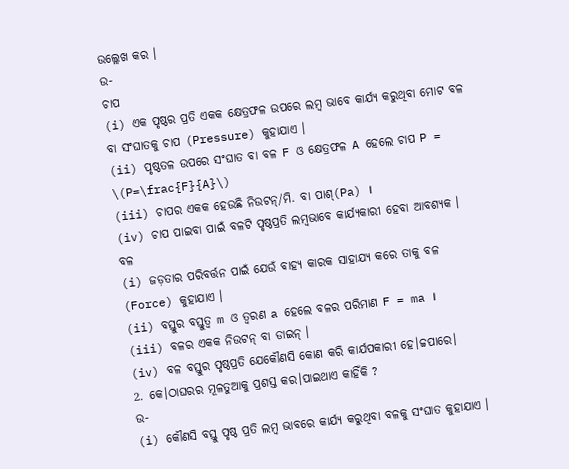ଉଲ୍ଲେଖ କର ।
ଉ-
ଚାପ
(i) ଏକ ପୃଷ୍ଠର ପ୍ରତି ଏକକ କ୍ଷେତ୍ରଫଳ ଉପରେ ଲମ୍ବ ଭାବେ କାର୍ଯ୍ୟ କରୁଥିବା ମୋଟ ବଳ ବା ସଂଘାତକୁ ଚାପ (Pressure) କୁହାଯାଏ ।
(ii) ପୃଷ୍ଠତଳ ଉପରେ ସଂଘାତ ବା ବଳ F ଓ କ୍ଷେତ୍ରଫଳ A ହେଲେ ଚାପ P = \(P=\frac{F}{A}\)
(iii) ଚାପର ଏକକ ହେଉଛି ନିଉଟନ୍/ମି. ବା ପାଶ୍(Pa) ।
(iv) ଚାପ ପାଇବା ପାଇଁ ବଳଟି ପୃଷ୍ଠପ୍ରତି ଲମ୍ବଭାବେ କାର୍ଯ୍ୟକାରୀ ହେବା ଆବଶ୍ୟକ ।
ବଳ
(i) ଜଡ଼ତାର ପରିବର୍ତ୍ତନ ପାଇଁ ଯେଉଁ ବାହ୍ୟ କାରକ ସାହାଯ୍ୟ କରେ ତାକୁ ବଳ (Force) କୁହାଯାଏ ।
(ii) ବସ୍ତୁର ବସ୍ତୁତ୍ଵ m ଓ ତ୍ଵରଣ a ହେଲେ ବଳର ପରିମାଣ F = ma ।
(iii) ବଳର ଏକକ ନିଉଟନ୍ ବା ଡାଇନ୍ ।
(iv) ବଳ ବସ୍ତୁର ପୃଷ୍ଠପ୍ରତି ଯେକୌଣସି କୋଣ କରି କାର୍ଯପକାରୀ ହେ।ଚ୍ଚପାରେ।
2. କେ।ଠାଘରର ମୂଳତୁଆକୁ ପ୍ରଶସ୍ତ କର।ପାଇଥାଏ କାହିଁକି ?
ଉ-
(i) କୌଣସି ବସ୍ତୁ ପୃଷ୍ଠ ପ୍ରତି ଲମ୍ବ ଭାବରେ କାର୍ଯ୍ୟ କରୁଥିବା ବଳକୁ ସଂଘାତ କୁହାଯାଏ ।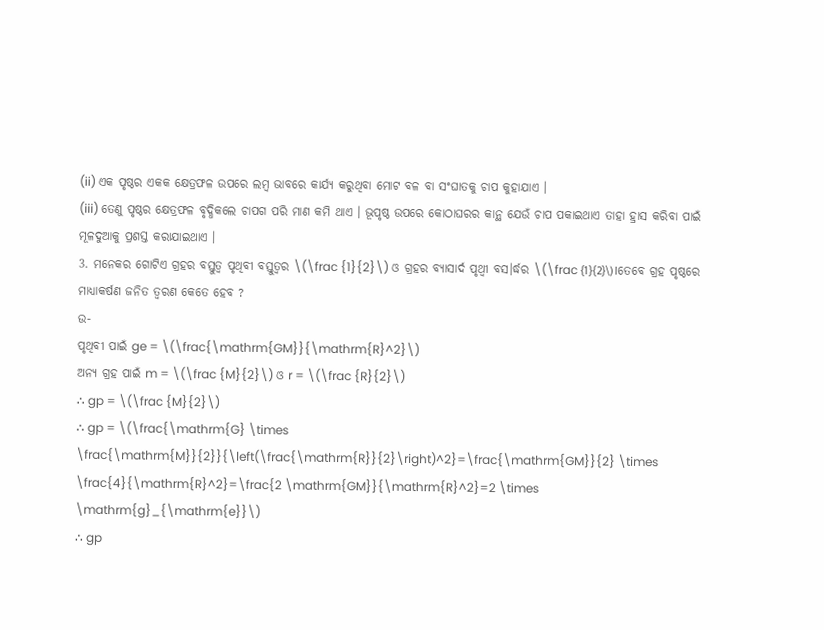(ii) ଏକ ପୃଷ୍ଠର ଏକକ କ୍ଷେତ୍ରଫଳ ଉପରେ ଲମ୍ବ ଭାବରେ କାର୍ଯ୍ୟ କରୁଥିବା ମୋଟ ବଳ ବା ସଂଘାତକୁ ଚାପ କୁହାଯାଏ ।
(iii) ତେଣୁ ପୃଷ୍ଠର କ୍ଷେତ୍ରଫଳ ବୃଦ୍ଧିକଲେ ଚାପଗ ପରି ମାଣ କମି ଥାଏ । ଭୂପୃଷ୍ଠ ଉପରେ କୋଠାଘରର କାନ୍ଥ ଯେଉଁ ଚାପ ପକାଇଥାଏ ତାହା ହ୍ରାସ କରିବା ପାଇଁ ମୂଳଦୁଆକୁ ପ୍ରଶସ୍ତ କରାଯାଇଥାଏ ।
3. ମନେକର ଗୋଟିଏ ଗ୍ରହର ବସ୍ତୁତ୍ଵ ପୃଥିବୀ ବସ୍ତୁତ୍ଵର \(\frac {1}{2}\) ଓ ଗ୍ରହର ବ୍ୟାସାର୍ଦ ପୃଥ୍ବୀ ବସ।ର୍ଦ୍ଧର \(\frac {1}{2}\)।ତେବେ ଗ୍ରହ ପୃଷ୍ଠରେ ମାଧ୍ୟାକର୍ଷଣ ଜନିତ ତ୍ଵରଣ କେତେ ହେବ ?
ଉ-
ପୃଥିବୀ ପାଇଁ ge = \(\frac{\mathrm{GM}}{\mathrm{R}^2}\)
ଅନ୍ୟ ଗ୍ରହ ପାଇଁ m = \(\frac {M}{2}\) ଓ r = \(\frac {R}{2}\)
∴ gp = \(\frac {M}{2}\)
∴ gp = \(\frac{\mathrm{G} \times \frac{\mathrm{M}}{2}}{\left(\frac{\mathrm{R}}{2}\right)^2}=\frac{\mathrm{GM}}{2} \times \frac{4}{\mathrm{R}^2}=\frac{2 \mathrm{GM}}{\mathrm{R}^2}=2 \times \mathrm{g}_{\mathrm{e}}\)
∴ gp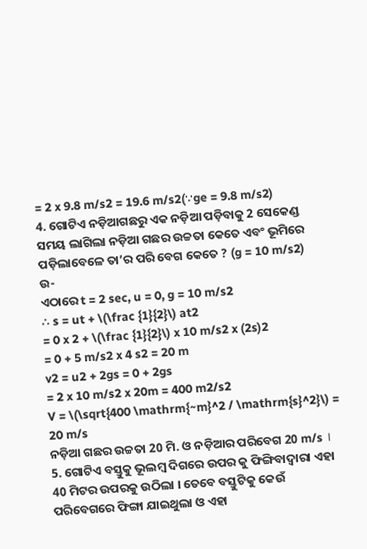= 2 x 9.8 m/s2 = 19.6 m/s2(∵ge = 9.8 m/s2)
4. ଗୋଟିଏ ନଡ଼ିଆଗଛରୁ ଏକ ନଡ଼ିଆ ପଡ଼ିବାକୁ 2 ସେକେଣ୍ଡ ସମୟ ଲାଗିଲା ନଡ଼ିଆ ଗଛର ଉଚ୍ଚତା କେତେ ଏବଂ ଭୂମିରେ ପଡ଼ିଲାବେଳେ ତା’ର ପରି ବେଗ କେତେ ? (g = 10 m/s2)
ଉ-
ଏଠାରେ t = 2 sec, u = 0, g = 10 m/s2
∴ s = ut + \(\frac {1}{2}\) at2
= 0 x 2 + \(\frac {1}{2}\) x 10 m/s2 x (2s)2
= 0 + 5 m/s2 x 4 s2 = 20 m
v2 = u2 + 2gs = 0 + 2gs
= 2 x 10 m/s2 x 20m = 400 m2/s2
V = \(\sqrt{400 \mathrm{~m}^2 / \mathrm{s}^2}\) = 20 m/s
ନଡ଼ିଆ ଗଛର ଉଚ୍ଚତା 20 ମି. ଓ ନଡ଼ିଆର ପରିବେଗ 20 m/s ।
5. ଗୋଟିଏ ବସ୍ତୁକୁ ଭୂଲମ୍ବ ଦିଗରେ ଉପର କୁ ଫିଙ୍ଗିବାଦ୍ଵାରା ଏହା 40 ମିଟର ଉପରକୁ ଉଠିଲା । ତେବେ ବସ୍ତୁଟିକୁ କେଉଁ ପରିବେଗରେ ଫିଙ୍ଗା ଯାଇଥୁଲା ଓ ଏହା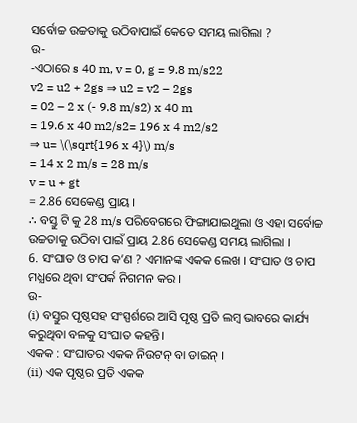ସର୍ବୋଚ୍ଚ ଉଚ୍ଚତାକୁ ଉଠିବାପାଇଁ କେତେ ସମୟ ଲାଗିଲା ?
ଉ-
-ଏଠାରେ s 40 m, v = 0, g = 9.8 m/s22
v2 = u2 + 2gs ⇒ u2 = v2 – 2gs
= 02 – 2 x (- 9.8 m/s2) x 40 m
= 19.6 x 40 m2/s2= 196 x 4 m2/s2
⇒ u= \(\sqrt{196 x 4}\) m/s
= 14 x 2 m/s = 28 m/s
v = u + gt
= 2.86 ସେକେଣ୍ଡ ପ୍ରାୟ ।
∴ ବସ୍ତୁ ଟି କୁ 28 m/s ପରିବେଗରେ ଫିଙ୍ଗାଯାଇଥୁଲା ଓ ଏହା ସର୍ବୋଚ୍ଚ ଉଚ୍ଚତାକୁ ଉଠିବା ପାଇଁ ପ୍ରାୟ 2.86 ସେକେଣ୍ଡ ସମୟ ଲାଗିଲା ।
6. ସଂଘାତ ଓ ଚାପ କ’ଣ ? ଏମାନଙ୍କ ଏକକ ଲେଖ । ସଂଘାତ ଓ ଚାପ ମଧ୍ଯରେ ଥିବା ସଂପର୍କ ନିଗମନ କର ।
ଉ-
(i) ବସ୍ତୁର ପୃଷ୍ଠସହ ସଂସ୍ପର୍ଶରେ ଆସି ପୃଷ୍ଠ ପ୍ରତି ଲମ୍ବ ଭାବରେ କାର୍ଯ୍ୟ କରୁଥିବା ବଳକୁ ସଂଘାତ କହନ୍ତି।
ଏକକ : ସଂଘାତର ଏକକ ନିଉଟନ୍ ବା ଡାଇନ୍ ।
(ii) ଏକ ପୃଷ୍ଠର ପ୍ରତି ଏକକ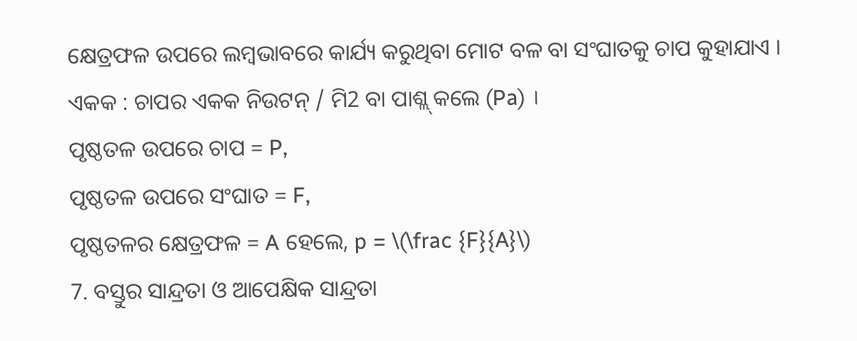କ୍ଷେତ୍ରଫଳ ଉପରେ ଲମ୍ବଭାବରେ କାର୍ଯ୍ୟ କରୁଥିବା ମୋଟ ବଳ ବା ସଂଘାତକୁ ଚାପ କୁହାଯାଏ ।
ଏକକ : ଚାପର ଏକକ ନିଉଟନ୍ / ମି2 ବା ପାଶ୍ଲ୍ କଲେ (Pa) ।
ପୃଷ୍ଠତଳ ଉପରେ ଚାପ = P,
ପୃଷ୍ଠତଳ ଉପରେ ସଂଘାତ = F,
ପୃଷ୍ଠତଳର କ୍ଷେତ୍ରଫଳ = A ହେଲେ, p = \(\frac {F}{A}\)
7. ବସ୍ତୁର ସାନ୍ଦ୍ରତା ଓ ଆପେକ୍ଷିକ ସାନ୍ଦ୍ରତା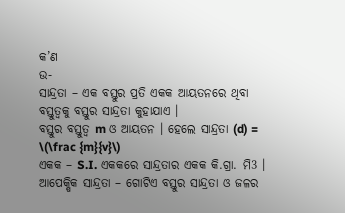କ’ଣ
ଉ-
ସାନ୍ଦ୍ରତା – ଏକ ବସ୍ତୁର ପ୍ରତି ଏକକ ଆୟତନରେ ଥିବା ବସ୍ତୁତ୍ଵକୁ ବସ୍ତୁର ସାନ୍ଦ୍ରତା କୁହାଯାଏ ।
ବସ୍ତୁର ବସ୍ତୁତ୍ଵ m ଓ ଆୟତନ । ହେଲେ ସାନ୍ଦ୍ରତା (d) = \(\frac {m}{v}\)
ଏକକ – S.I. ଏକକରେ ସାନ୍ଦ୍ରତାର ଏକକ କି.ଗ୍ରା. ମି3 ।
ଆପେକ୍ଷିକ ସାନ୍ଦ୍ରତା – ଗୋଟିଏ ବସ୍ତୁର ସାନ୍ଦ୍ରତା ଓ ଜଳର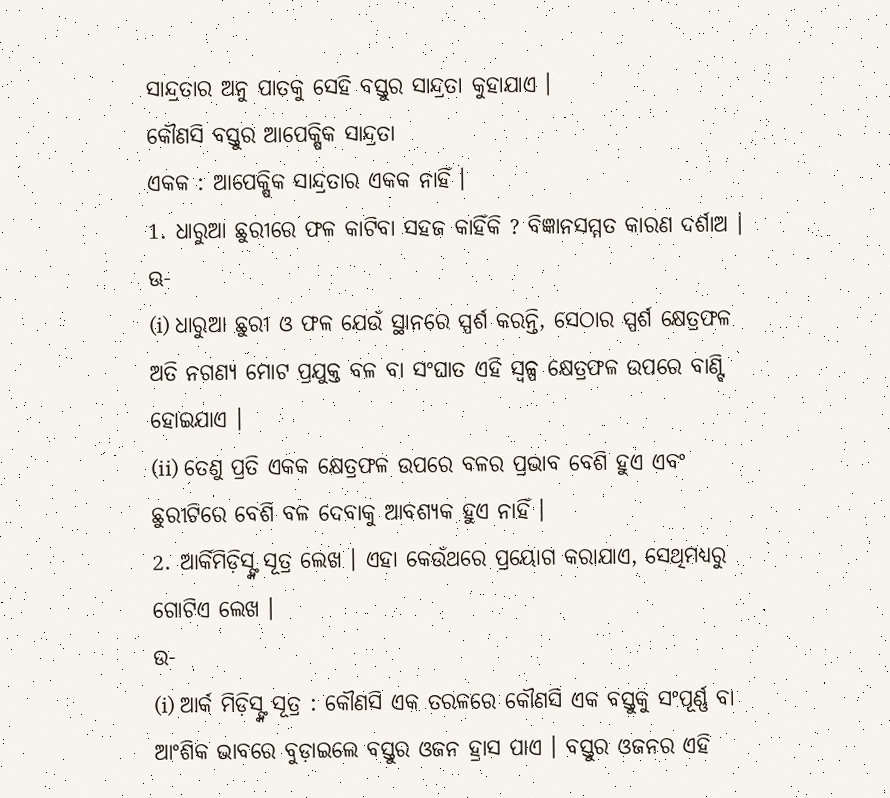ସାନ୍ଦ୍ରତାର ଅନୁ ପାତକୁ ସେହି ବସ୍ତୁର ସାନ୍ଦ୍ରତା କୁହାଯାଏ ।
କୌଣସି ବସ୍ତୁର ଆପେକ୍ଷିକ ସାନ୍ଦ୍ରତା
ଏକକ : ଆପେକ୍ଷିକ ସାନ୍ଦ୍ରତାର ଏକକ ନାହିଁ ।
1. ଧାରୁଆ ଛୁରୀରେ ଫଳ କାଟିବା ସହଜ କାହିଁକି ? ବିଜ୍ଞାନସମ୍ମତ କାରଣ ଦର୍ଶାଅ ।
ଊ-
(i) ଧାରୁଆ ଛୁରୀ ଓ ଫଳ ଯେଉଁ ସ୍ଥାନରେ ସ୍ପର୍ଶ କରନ୍ତି, ସେଠାର ସ୍ପର୍ଶ କ୍ଷେତ୍ରଫଳ ଅତି ନଗଣ୍ୟ ମୋଟ ପ୍ରଯୁକ୍ତ ବଳ ବା ସଂଘାତ ଏହି ସ୍ଵଳ୍ପ କ୍ଷେତ୍ରଫଳ ଉପରେ ବାଣ୍ଟି ହୋଇଯାଏ ।
(ii) ତେଣୁ ପ୍ରତି ଏକକ କ୍ଷେତ୍ରଫଳ ଉପରେ ବଳର ପ୍ରଭାବ ବେଶି ହୁଏ ଏବଂ ଛୁରୀଟିରେ ବେଶି ବଳ ଦେବାକୁ ଆବଶ୍ୟକ ହୁଏ ନାହିଁ ।
2. ଆର୍କିମିଡ଼ିସ୍ଙ୍କ ସୂତ୍ର ଲେଖ । ଏହା କେଉଁଥରେ ପ୍ରୟୋଗ କରାଯାଏ, ସେଥିମଧ୍ୟରୁ ଗୋଟିଏ ଲେଖ ।
ଉ-
(i) ଆର୍କ ମିଡ଼ିସ୍ଙ୍କ ସୂତ୍ର : କୌଣସି ଏକ ତରଳରେ କୌଣସି ଏକ ବସ୍ତୁକୁ ସଂପୂର୍ଣ୍ଣ ବା ଆଂଶିକ ଭାବରେ ବୁଡ଼ାଇଲେ ବସ୍ତୁର ଓଜନ ହ୍ରାସ ପାଏ । ବସ୍ତୁର ଓଜନର ଏହି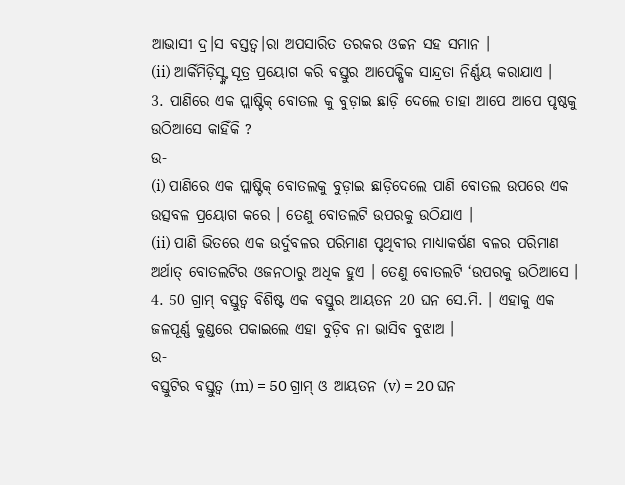ଆଭାସୀ ଦ୍ର।ସ ବସ୍ତତ୍ୱ।ରା ଅପସାରିତ ତରକର ଓଚ୍ଚନ ସହ ସମାନ ।
(ii) ଆର୍କିମିଡ଼ିସ୍ଙ୍କ ସୂତ୍ର ପ୍ରୟୋଗ କରି ବସ୍ତୁର ଆପେକ୍ଷିକ ସାନ୍ଦ୍ରତା ନିର୍ଣ୍ଣୟ କରାଯାଏ ।
3. ପାଣିରେ ଏକ ପ୍ଲାଷ୍ଟିକ୍ ବୋତଲ କୁ ବୁଡ଼ାଇ ଛାଡ଼ି ଦେଲେ ତାହା ଆପେ ଆପେ ପୃଷ୍ଠକୁ ଉଠିଆସେ କାହିଁକି ?
ଉ-
(i) ପାଣିରେ ଏକ ପ୍ଲାଷ୍ଟିକ୍ ବୋତଲକୁ ବୁଡ଼ାଇ ଛାଡ଼ିଦେଲେ ପାଣି ବୋତଲ ଉପରେ ଏକ ଉତ୍ସବଳ ପ୍ରୟୋଗ କରେ । ତେଣୁ ବୋତଲଟି ଉପରକୁ ଉଠିଯାଏ ।
(ii) ପାଣି ଭିତରେ ଏକ ଉର୍ଦୁବଳର ପରିମାଣ ପୃଥିବୀର ମାଧ୍ୟାକର୍ଷଣ ବଳର ପରିମାଣ ଅର୍ଥାତ୍ ବୋତଲଟିର ଓଜନଠାରୁ ଅଧିକ ହୁଏ । ତେଣୁ ବୋତଲଟି ‘ଉପରକୁ ଉଠିଆସେ ।
4. 50 ଗ୍ରାମ୍ ବସ୍ତୁତ୍ଵ ବିଶିଷ୍ଟ ଏକ ବସ୍ତୁର ଆୟତନ 20 ଘନ ସେ.ମି. । ଏହାକୁ ଏକ ଜଳପୂର୍ଣ୍ଣ କୁଣ୍ଡରେ ପକାଇଲେ ଏହା ବୁଡ଼ିବ ନା ଭାସିବ ବୁଝାଅ ।
ଉ-
ବସ୍ତୁଟିର ବସ୍ତୁତ୍ଵ (m) = 50 ଗ୍ରାମ୍ ଓ ଆୟତନ (v) = 20 ଘନ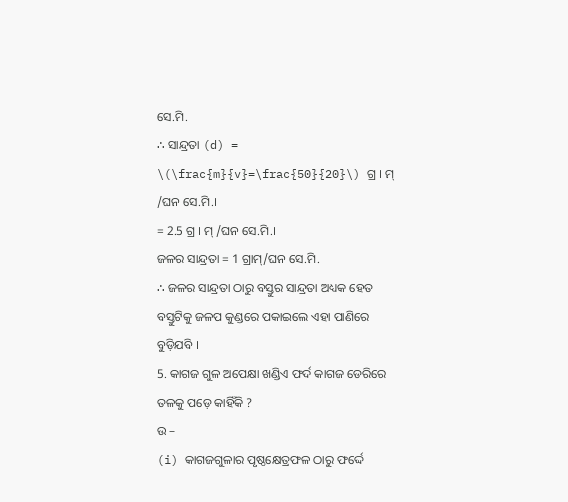ସେ.ମି.
∴ ସାନ୍ଦ୍ରତା (d) = \(\frac{m}{v}=\frac{50}{20}\) ଗ୍ର । ମ୍ /ଘନ ସେ.ମି.।
= 2.5 ଗ୍ର । ମ୍ /ଘନ ସେ.ମି.।
ଜଳର ସାନ୍ଦ୍ରତା = 1 ଗ୍ରାମ୍/ଘନ ସେ.ମି.
∴ ଜଳର ସାନ୍ଦ୍ରତା ଠାରୁ ବସ୍ତୁର ସାନ୍ଦ୍ରତା ଅଧ୍ୟକ ହେତ ବସ୍ତୁଟିକୁ ଜଳପ କୁଣ୍ଡରେ ପକାଇଲେ ଏହା ପାଣିରେ ବୁଡ଼ିଯବି ।
5. କାଗଜ ଗୁଳ ଅପେକ୍ଷା ଖଣ୍ଡିଏ ଫର୍ଦ କାଗଜ ଡେରିରେ ତଳକୁ ପଡ଼େ କାହିଁକି ?
ଉ –
(i) କାଗଜଗୁଳାର ପୃଷ୍ଠକ୍ଷେତ୍ରଫଳ ଠାରୁ ଫର୍ଦ୍ଦେ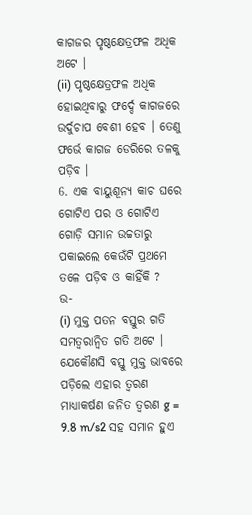କାଗଜର ପୃଷ୍ଠକ୍ଷେତ୍ରଫଳ ଅଧିକ ଅଟେ ।
(ii) ପୃଷ୍ଠକ୍ଷେତ୍ରଫଳ ଅଧିକ ହୋଇଥିବାରୁ ଫର୍ଦ୍ଦେ କାଗଜରେ ଉର୍ଦୁଚାପ ବେଶୀ ହେବ । ତେଣୁ ଫର୍ଭେ କାଗଜ ଡେରିରେ ତଳକୁ ପଡ଼ିବ ।
6. ଏକ ବାୟୁଶୂନ୍ୟ କାଚ ଘରେ ଗୋଟିଏ ପର ଓ ଗୋଟିଏ ଗୋଡ଼ି ସମାନ ଉଚ୍ଚତାରୁ ପକାଇଲେ କେଉଁଟି ପ୍ରଥମେ ତଳେ ପଡ଼ିବ ଓ କାହିଁକି ?
ଉ-
(i) ମୁକ୍ତ ପତନ ବସ୍ତୁର ଗତି ସମତ୍ଵରାନ୍ଵିତ ଗତି ଅଟେ । ଯେକୌଣସି ବସ୍ତୁ ମୁକ୍ତ ଭାବରେ ପଡ଼ିଲେ ଏହାର ତ୍ଵରଣ ମାଧ୍ୟାକର୍ଷଣ ଜନିତ ତ୍ଵରଣ g = 9.8 m/s2 ସହ ସମାନ ହୁଏ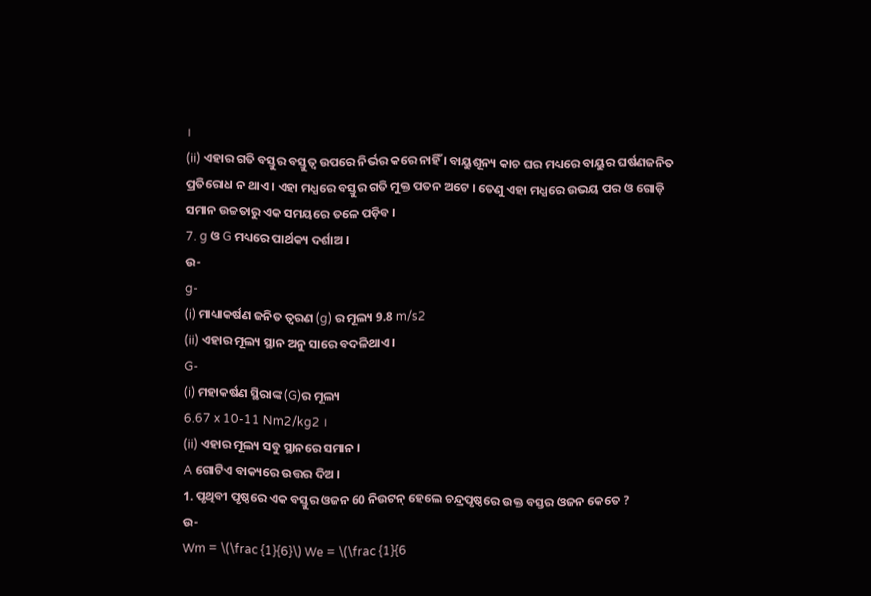।
(ii) ଏହାର ଗତି ବସ୍ତୁର ବସ୍ତୁତ୍ଵ ଉପରେ ନିର୍ଭର କରେ ନାହିଁ । ବାୟୁଶୂନ୍ୟ କାଚ ଘର ମଧ୍ୟରେ ବାୟୁର ଘର୍ଷଣଜନିତ ପ୍ରତିରୋଧ ନ ଥାଏ । ଏହା ମଧ୍ଯରେ ବସ୍ତୁର ଗତି ମୁକ୍ତ ପତନ ଅଟେ । ତେଣୁ ଏହା ମଧ୍ଯରେ ଉଭୟ ପର ଓ ଗୋଡ଼ି ସମାନ ଉଚ୍ଚତାରୁ ଏକ ସମୟରେ ତଳେ ପଡ଼ିବ ।
7. g ଓ G ମଧ୍ୟରେ ପାର୍ଥକ୍ୟ ଦର୍ଶାଅ ।
ଉ-
g-
(i) ମାଧ୍ୟାକର୍ଷଣ ଜନିତ ତ୍ଵରଣ (g) ର ମୂଲ୍ୟ 9.8 m/s2
(ii) ଏହାର ମୂଲ୍ୟ ସ୍ଥାନ ଅନୁ ସାରେ ବଦଳିଥାଏ ।
G-
(i) ମହାକର୍ଷଣ ସ୍ଥିରାଙ୍କ (G)ର ମୂଲ୍ୟ
6.67 x 10-11 Nm2/kg2 ।
(ii) ଏହାର ମୂଲ୍ୟ ସବୁ ସ୍ଥାନରେ ସମାନ ।
A ଗୋଟିଏ ବାକ୍ୟରେ ଉତ୍ତର ଦିଅ ।
1. ପୃଥିବୀ ପୃଷ୍ଠରେ ଏକ ବସ୍ତୁର ଓଜନ 60 ନିଉଟନ୍ ହେଲେ ଚନ୍ଦ୍ରପୃଷ୍ଠରେ ଉକ୍ତ ବସ୍ତର ଓଜନ କେତେ ?
ଉ-
Wm = \(\frac {1}{6}\) We = \(\frac {1}{6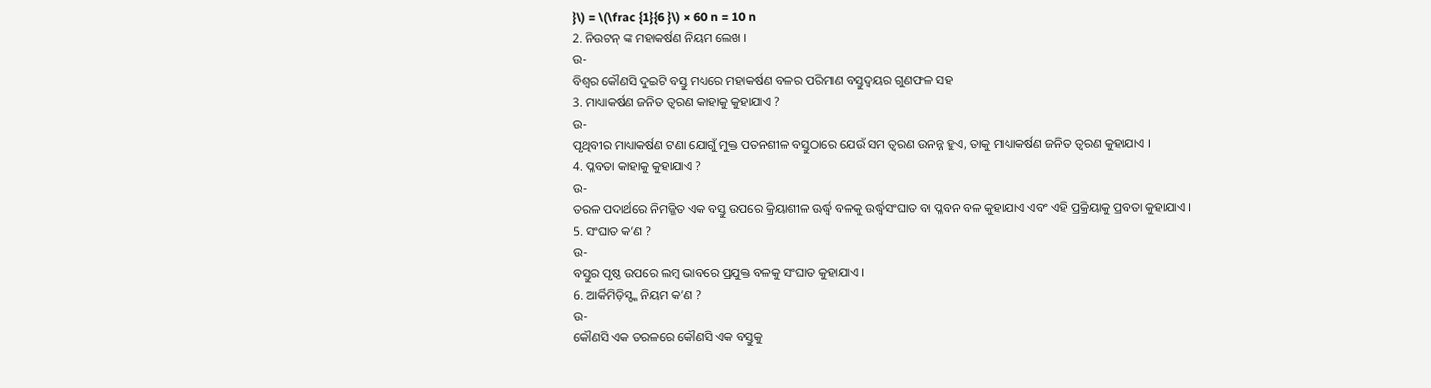}\) = \(\frac {1}{6 }\) × 60 n = 10 n
2. ନିଉଟନ୍ ଙ୍କ ମହାକର୍ଷଣ ନିୟମ ଲେଖ ।
ଉ-
ବିଶ୍ଵର କୌଣସି ଦୁଇଟି ବସ୍ତୁ ମଧ୍ୟରେ ମହାକର୍ଷଣ ବଳର ପରିମାଣ ବସ୍ତୁଦ୍ଵୟର ଗୁଣଫଳ ସହ
3. ମାଧ୍ୟାକର୍ଷଣ ଜନିତ ତ୍ଵରଣ କାହାକୁ କୁହାଯାଏ ?
ଉ-
ପୃଥିବୀର ମାଧ୍ୟାକର୍ଷଣ ଟଣା ଯୋଗୁଁ ମୁକ୍ତ ପତନଶୀଳ ବସ୍ତୁଠାରେ ଯେଉଁ ସମ ତ୍ଵରଣ ଉନନ୍ନ ହୁଏ, ତାକୁ ମାଧ୍ୟାକର୍ଷଣ ଜନିତ ତ୍ଵରଣ କୁହାଯାଏ ।
4. ପ୍ଳବତା କାହାକୁ କୁହାଯାଏ ?
ଉ-
ତରଳ ପଦାର୍ଥରେ ନିମଜ୍ଜିତ ଏକ ବସ୍ତୁ ଉପରେ କ୍ରିୟାଶୀଳ ଊର୍ଦ୍ଧ୍ବ ବଳକୁ ଉର୍ଦ୍ଧ୍ୱସଂଘାତ ବା ପ୍ଳବନ ବଳ କୁହାଯାଏ ଏବଂ ଏହି ପ୍ରକ୍ରିୟାକୁ ପ୍ରବତା କୁହାଯାଏ ।
5. ସଂଘାତ କ’ଣ ?
ଉ-
ବସ୍ତୁର ପୃଷ୍ଠ ଉପରେ ଲମ୍ବ ଭାବରେ ପ୍ରଯୁକ୍ତ ବଳକୁ ସଂଘାତ କୁହାଯାଏ ।
6. ଆର୍କିମିଡ଼ିସ୍ଙ୍କ ନିୟମ କ’ଣ ?
ଉ-
କୌଣସି ଏକ ତରଳରେ କୌଣସି ଏକ ବସ୍ତୁକୁ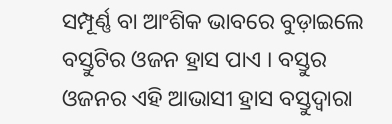ସମ୍ପୂର୍ଣ୍ଣ ବା ଆଂଶିକ ଭାବରେ ବୁଡ଼ାଇଲେ ବସ୍ତୁଟିର ଓଜନ ହ୍ରାସ ପାଏ । ବସ୍ତୁର ଓଜନର ଏହି ଆଭାସୀ ହ୍ରାସ ବସ୍ତୁଦ୍ଵାରା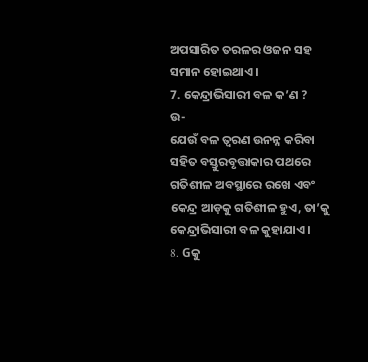ଅପସାରିତ ତରଳର ଓଜନ ସହ ସମାନ ହୋଇଥାଏ ।
7. କେନ୍ଦ୍ରାଭିସାରୀ ବଳ କ’ଣ ?
ଉ-
ଯେଉଁ ବଳ ତ୍ଵରଣ ଉନନ୍ନ କରିବା ସହିତ ବସ୍ତୁରବୃତ୍ତାକାର ପଥରେ ଗତିଶୀଳ ଅବସ୍ଥାରେ ରଖେ ଏବଂ କେନ୍ଦ୍ର ଆଡ଼କୁ ଗତିଶୀଳ ହୁଏ, ତା’କୁ କେନ୍ଦ୍ରାଭିସାରୀ ବଳ କୁହାଯାଏ ।
8. Gକୁ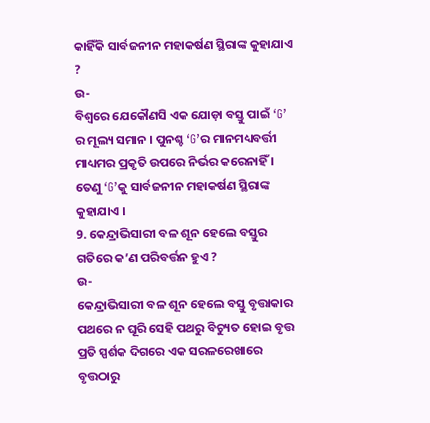କାହିଁକି ସାର୍ବଜନୀନ ମହାକର୍ଷଣ ସ୍ଥିରାଙ୍କ କୁହାଯାଏ ?
ଉ-
ବିଶ୍ଵରେ ଯେକୌଣସି ଏକ ଯୋଡ଼ା ବସ୍ତୁ ପାଇଁ ‘G’ ର ମୂଲ୍ୟ ସମାନ । ପୁନଶ୍ଚ ‘G’ର ମାନମଧ୍ୟବର୍ତ୍ତୀ ମାଧ୍ୟମର ପ୍ରକୃତି ଉପରେ ନିର୍ଭର କରେନାହିଁ । ତେଣୁ ‘G’କୁ ସାର୍ବଜନୀନ ମହାକର୍ଷଣ ସ୍ଥିରାଙ୍କ କୁହାଯାଏ ।
9. କେନ୍ଦ୍ରାଭିସାରୀ ବଳ ଶୂନ ହେଲେ ବସ୍ତୁର ଗତିରେ କ’ଣ ପରିବର୍ତ୍ତନ ହୁଏ ?
ଉ-
କେନ୍ଦ୍ରାଭିସାରୀ ବଳ ଶୂନ ହେଲେ ବସ୍ତୁ ବୃତ୍ତାକାର ପଥରେ ନ ଘୂରି ସେହି ପଥରୁ ବିଚ୍ୟୁତ ହୋଇ ବୃତ୍ତ ପ୍ରତି ସ୍ପର୍ଶକ ଦିଗରେ ଏକ ସରଳରେଖାରେ ବୃତ୍ତଠାରୁ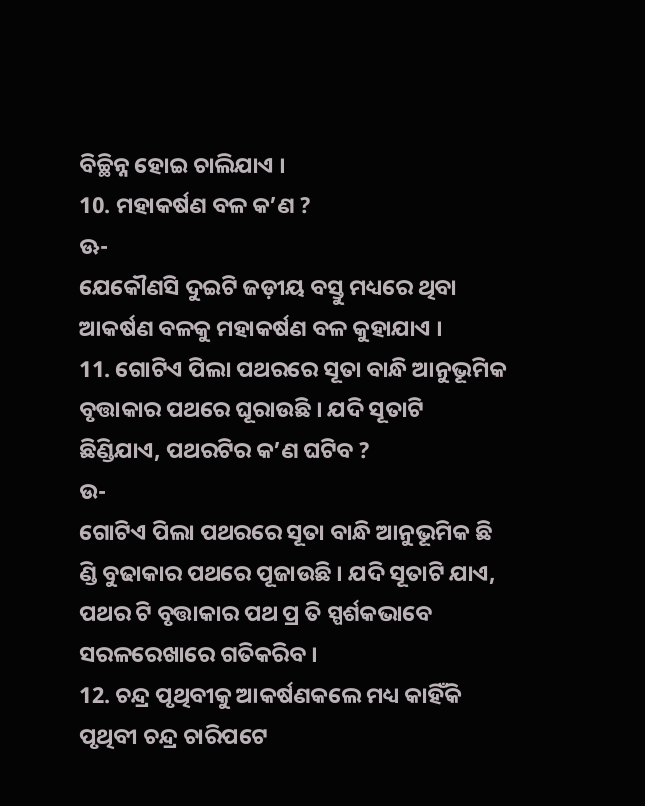ବିଚ୍ଛିନ୍ନ ହୋଇ ଚାଲିଯାଏ ।
10. ମହାକର୍ଷଣ ବଳ କ’ଣ ?
ଊ-
ଯେକୌଣସି ଦୁଇଟି ଜଡ଼ୀୟ ବସ୍ତୁ ମଧ୍ୟରେ ଥିବା ଆକର୍ଷଣ ବଳକୁ ମହାକର୍ଷଣ ବଳ କୁହାଯାଏ ।
11. ଗୋଟିଏ ପିଲା ପଥରରେ ସୂତା ବାନ୍ଧି ଆନୁଭୂମିକ ବୃତ୍ତାକାର ପଥରେ ଘୂରାଉଛି । ଯଦି ସୂତାଟି ଛିଣ୍ଡିଯାଏ, ପଥରଟିର କ’ଣ ଘଟିବ ?
ଉ-
ଗୋଟିଏ ପିଲା ପଥରରେ ସୂତା ବାନ୍ଧି ଆନୁଭୂମିକ ଛି ଣ୍ଡି ବୁଢାକାର ପଥରେ ପୂଜାଉଛି । ଯଦି ସୂତାଟି ଯାଏ, ପଥର ଟି ବୃତ୍ତାକାର ପଥ ପ୍ର ତି ସ୍ପର୍ଶକଭାବେ ସରଳରେଖାରେ ଗତିକରିବ ।
12. ଚନ୍ଦ୍ର ପୃଥିବୀକୁ ଆକର୍ଷଣକଲେ ମଧ୍ୟ କାହିଁକି ପୃଥିବୀ ଚନ୍ଦ୍ର ଚାରିପଟେ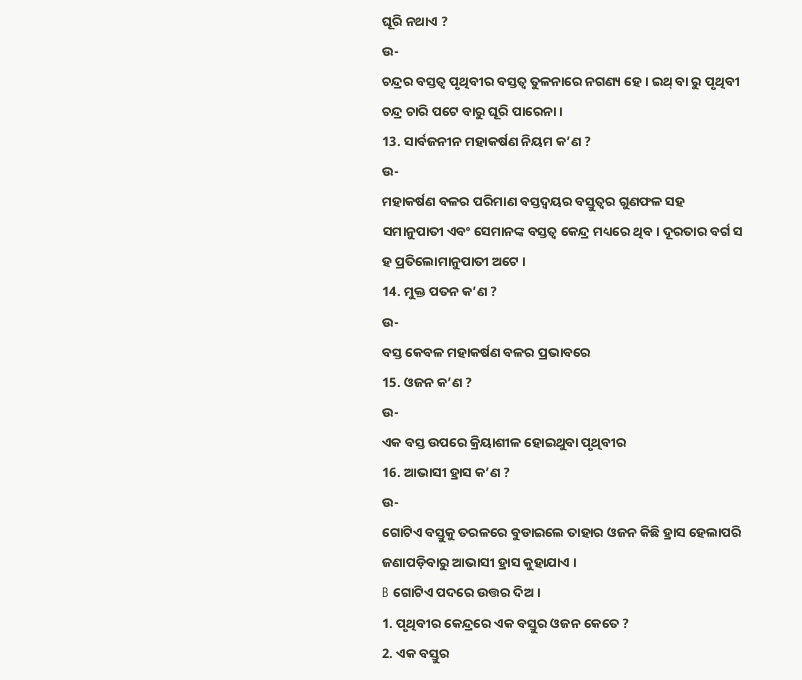ଘୂରି ନଥାଏ ?
ଉ-
ଚନ୍ଦ୍ରର ବସ୍ତତ୍ଵ ପୃଥିବୀର ବସ୍ତତ୍ଵ ତୁଳନାରେ ନଗଣ୍ୟ ହେ । ଇଥ୍ ବା ରୁ ପୃଥିବୀ ଚନ୍ଦ୍ର ଚାରି ପଟେ ବାରୁ ଘୂରି ପାରେନା ।
13. ସାର୍ବଜନୀନ ମହାକର୍ଷଣ ନିୟମ କ’ଣ ?
ଉ-
ମହାକର୍ଷଣ ବଳର ପରିମାଣ ବସ୍ତଦ୍ଵୟର ବସ୍ତୁତ୍ଵର ଗୁଣଫଳ ସହ ସମାନୁପାତୀ ଏବଂ ସେମାନଙ୍କ ବସ୍ତତ୍ଵ କେନ୍ଦ୍ର ମଧ୍ୟରେ ଥିବ। ଦୂରତାର ବର୍ଗ ସ ହ ପ୍ରତିଲୋମାନୁପାତୀ ଅଟେ ।
14. ମୁକ୍ତ ପତନ କ’ଣ ?
ଉ-
ବସ୍ତ କେବଳ ମହାକର୍ଷଣ ବଳର ପ୍ରଭାବରେ
15. ଓଜନ କ’ଣ ?
ଉ-
ଏକ ବସ୍ତ ଉପରେ କ୍ରିୟାଶୀଳ ହୋଇଥୁବା ପୃଥିବୀର
16. ଆଭାସୀ ହ୍ରାସ କ’ଣ ?
ଉ-
ଗୋଟିଏ ବସ୍ତୁକୁ ତରଳରେ ବୁଡାଇଲେ ତାହାର ଓଜନ କିଛି ହ୍ରାସ ହେଲାପରି ଜଣାପଡ଼ିବାରୁ ଆଭାସୀ ହ୍ରାସ କୁହାଯାଏ ।
B ଗୋଟିଏ ପଦରେ ଉତ୍ତର ଦିଅ ।
1. ପୃଥିବୀର କେନ୍ଦ୍ରରେ ଏକ ବସ୍ତୁର ଓଜନ କେତେ ?
2. ଏକ ବସ୍ତୁର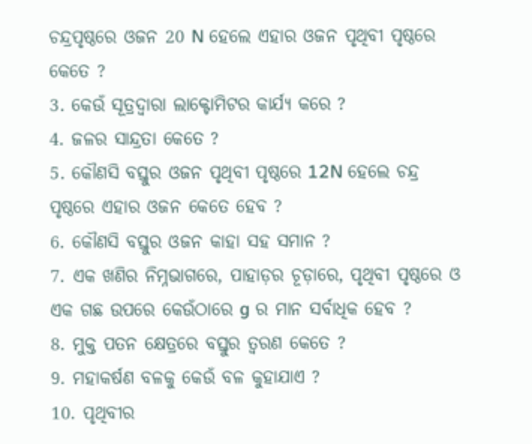ଚନ୍ଦ୍ରପୃଷ୍ଠରେ ଓଜନ 20 N ହେଲେ ଏହାର ଓଜନ ପୃଥିବୀ ପୃଷ୍ଠରେ କେତେ ?
3. କେଉଁ ସୂତ୍ରଦ୍ୱାରା ଲାକ୍ଟୋମିଟର କାର୍ଯ୍ୟ କରେ ?
4. ଜଳର ସାନ୍ଦ୍ରତା କେତେ ?
5. କୌଣସି ବସ୍ତୁର ଓଜନ ପୃଥିବୀ ପୃଷ୍ଠରେ 12N ହେଲେ ଚନ୍ଦ୍ର ପୃଷ୍ଠରେ ଏହାର ଓଜନ କେତେ ହେବ ?
6. କୌଣସି ବସ୍ତୁର ଓଜନ କାହା ସହ ସମାନ ?
7. ଏକ ଖଣିର ନିମ୍ନଭାଗରେ, ପାହାଡ଼ର ଚୂଡ଼ାରେ, ପୃଥିବୀ ପୃଷ୍ଠରେ ଓ ଏକ ଗଛ ଉପରେ କେଉଁଠାରେ g ର ମାନ ସର୍ବାଧିକ ହେବ ?
8. ମୁକ୍ତ ପତନ କ୍ଷେତ୍ରରେ ବସ୍ତୁର ତ୍ଵରଣ କେତେ ?
9. ମହାକର୍ଷଣ ବଳକୁ କେଉଁ ବଳ କୁହାଯାଏ ?
10. ପୃଥିବୀର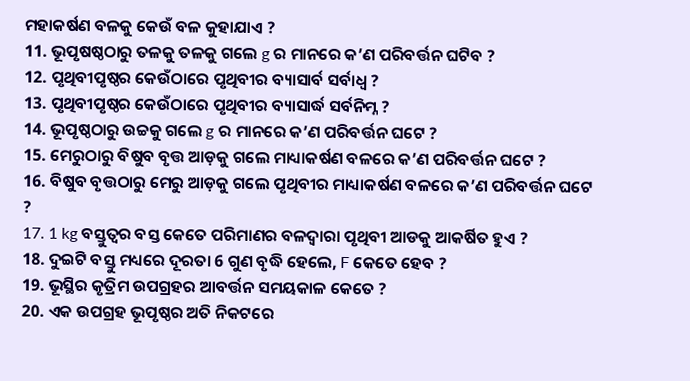ମହାକର୍ଷଣ ବଳକୁ କେଉଁ ବଳ କୁହାଯାଏ ?
11. ଭୂପୃଷଷ୍ଠଠାରୁ ତଳକୁ ତଳକୁ ଗଲେ g ର ମାନରେ କ’ଣ ପରିବର୍ତ୍ତନ ଘଟିବ ?
12. ପୃଥିବୀପୃଷ୍ଠର କେଉଁଠାରେ ପୃଥିବୀର ବ୍ୟାସାର୍ବ ସର୍ବାଧ୍ଵ ?
13. ପୃଥିବୀପୃଷ୍ଠର କେଉଁଠାରେ ପୃଥିବୀର ବ୍ୟାସାର୍ଦ୍ଧ ସର୍ବନିମ୍ନ ?
14. ଭୂପୃଷ୍ଠଠାରୁ ଉଚ୍ଚକୁ ଗଲେ g ର ମାନରେ କ’ଣ ପରିବର୍ତ୍ତନ ଘଟେ ?
15. ମେରୁଠାରୁ ବିଷୁବ ବୃତ୍ତ ଆଡ଼କୁ ଗଲେ ମାଧ୍ୟାକର୍ଷଣ ବଳରେ କ’ଣ ପରିବର୍ତ୍ତନ ଘଟେ ?
16. ବିଷୁବ ବୃତ୍ତଠାରୁ ମେରୁ ଆଡ଼କୁ ଗଲେ ପୃଥିବୀର ମାଧ୍ୟାକର୍ଷଣ ବଳରେ କ’ଣ ପରିବର୍ତ୍ତନ ଘଟେ ?
17. 1 kg ବସ୍ତୁତ୍ଵର ବସ୍ତ କେତେ ପରିମାଣର ବଳଦ୍ଵାରା ପୃଥିବୀ ଆଡକୁ ଆକର୍ଷିତ ହୁଏ ?
18. ଦୁଇଟି ବସ୍ତୁ ମଧ୍ୟରେ ଦୂରତା 6 ଗୁଣ ବୃଦ୍ଧି ହେଲେ, F କେତେ ହେବ ?
19. ଭୂସ୍ଥିର କୃତ୍ରିମ ଉପଗ୍ରହର ଆବର୍ତ୍ତନ ସମୟକାଳ କେତେ ?
20. ଏକ ଉପଗ୍ରହ ଭୂପୃଷ୍ଠର ଅତି ନିକଟରେ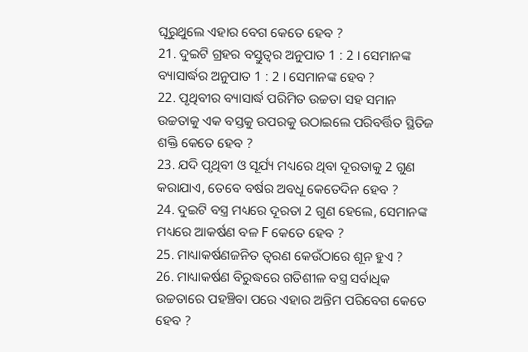ଘୂରୁଥୁଲେ ଏହାର ବେଗ କେତେ ହେବ ?
21. ଦୁଇଟି ଗ୍ରହର ବସ୍ତୁତ୍ଵର ଅନୁପାତ 1 : 2 । ସେମାନଙ୍କ ବ୍ୟାସାର୍ଦ୍ଧର ଅନୁପାତ 1 : 2 । ସେମାନଙ୍କ ହେବ ?
22. ପୃଥିବୀର ବ୍ୟାସାର୍ଦ୍ଧ ପରିମିତ ଉଚ୍ଚତା ସହ ସମାନ ଉଚ୍ଚତାକୁ ଏକ ବସ୍ତକୁ ଉପରକୁ ଉଠାଇଲେ ପରିବର୍ତ୍ତିତ ସ୍ଥିତିଜ ଶକ୍ତି କେତେ ହେବ ?
23. ଯଦି ପୃଥିବୀ ଓ ସୂର୍ଯ୍ୟ ମଧ୍ୟରେ ଥିବା ଦୂରତାକୁ 2 ଗୁଣ କରାଯାଏ, ତେବେ ବର୍ଷର ଅବଧୂ କେତେଦିନ ହେବ ?
24. ଦୁଇଟି ବସ୍ତ୍ର ମଧ୍ୟରେ ଦୂରତା 2 ଗୁଣ ହେଲେ, ସେମାନଙ୍କ ମଧ୍ୟରେ ଆକର୍ଷଣ ବଳ F କେତେ ହେବ ?
25. ମାଧ୍ୟାକର୍ଷଣଜନିତ ତ୍ଵରଣ କେଉଁଠାରେ ଶୂନ ହୁଏ ?
26. ମାଧ୍ୟାକର୍ଷଣ ବିରୁଦ୍ଧରେ ଗତିଶୀଳ ବସ୍ତ୍ର ସର୍ବାଧିକ ଉଚ୍ଚତାରେ ପହଞ୍ଚିବା ପରେ ଏହାର ଅନ୍ତିମ ପରିବେଗ କେତେ ହେବ ?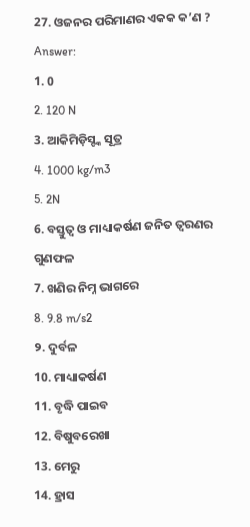27. ଓଜନର ପରିମାଣର ଏକକ କ’ଣ ?
Answer:
1. 0
2. 120 N
3. ଆକିମିଡ଼ିସ୍ଙ୍କ ସୂତ୍ର
4. 1000 kg/m3
5. 2N
6. ବସ୍ତୁତ୍ଵ ଓ ମାଧ୍ୟାକର୍ଷଣ ଜନିତ ତ୍ଵରଣର ଗୁଣଫଳ
7. ଖଣିର ନିମ୍ନ ଭାଗରେ
8. 9.8 m/s2
୨. ଦୁର୍ବଳ
10. ମାଧ୍ୟାକର୍ଷଣ
11. ବୃଦ୍ଧି ପାଇବ
12. ବିଷୁବରେଖା
13. ମେରୁ
14. ହ୍ରାସ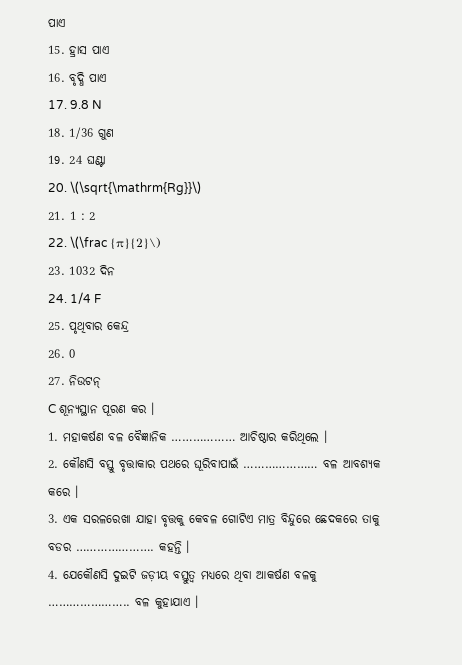ପାଏ
15. ହ୍ରାସ ପାଏ
16. ବୃଦ୍ଧି ପାଏ
17. 9.8 N
18. 1/36 ଗୁଣ
19. 24 ଘଣ୍ଟା
20. \(\sqrt{\mathrm{Rg}}\)
21. 1 : 2
22. \(\frac {π}{2}\)
23. 1032 ଦିନ
24. 1/4 F
25. ପୃଥିବାର କେନ୍ଦ୍ର
26. 0
27. ନିଉଟନ୍
C ଶୂନ୍ୟସ୍ଥାନ ପୂରଣ କର ।
1. ମହାକର୍ଷଣ ବଳ ବୈଜ୍ଞାନିକ ……………… ଆଚିଷ୍ଠାର କରିଥିଲେ ।
2. କୌଣସି ବସ୍ତୁ ବୃତ୍ତାକାର ପଥରେ ଘୂରିବାପାଇଁ ………………… ବଳ ଆବଶ୍ୟକ କରେ ।
3. ଏକ ସରଳରେଖା ଯାହା ବୃତ୍ତକୁ କେବଳ ଗୋଟିଏ ମାତ୍ର ବିନ୍ଦୁରେ ଛେଦକରେ ତାକୁ ବଡର …………………. କହନ୍ତି ।
4. ଯେକୌଣସି ଦୁଇଟି ଜଡ଼ୀୟ ବସ୍ତୁତ୍ଵ ମଧ୍ଯରେ ଥିବା ଆକର୍ଷଣ ବଳକୁ ………………….. ବଳ କୁହାଯାଏ ।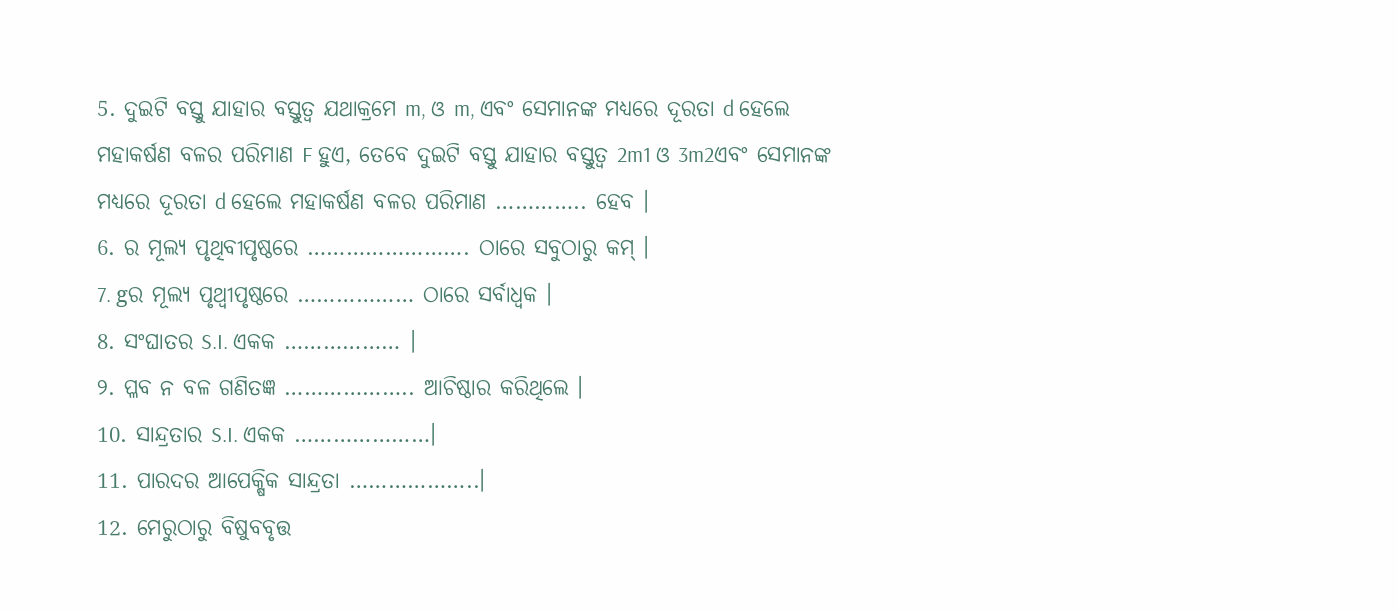5. ଦୁଇଟି ବସ୍ତୁ ଯାହାର ବସ୍ତୁତ୍ଵ ଯଥାକ୍ରମେ m, ଓ m, ଏବଂ ସେମାନଙ୍କ ମଧ୍ୟରେ ଦୂରତା d ହେଲେ ମହାକର୍ଷଣ ବଳର ପରିମାଣ F ହୁଏ, ତେବେ ଦୁଇଟି ବସ୍ତୁ ଯାହାର ବସ୍ତୁତ୍ଵ 2m1 ଓ 3m2ଏବଂ ସେମାନଙ୍କ ମଧ୍ୟରେ ଦୂରତା d ହେଲେ ମହାକର୍ଷଣ ବଳର ପରିମାଣ ………….. ହେବ ।
6. ର ମୂଲ୍ୟ ପୃଥିବୀପୃଷ୍ଠରେ ……………………. ଠାରେ ସବୁଠାରୁ କମ୍ ।
7. gର ମୂଲ୍ୟ ପୃଥ୍ବୀପୃଷ୍ଠରେ ……………… ଠାରେ ସର୍ବାଧ୍ଵକ ।
8. ସଂଘାତର S.I. ଏକକ ……………… ।
୨. ପ୍ଳବ ନ ବଳ ଗଣିତଜ୍ଞ ……………….. ଆଚିଷ୍ଠାର କରିଥିଲେ ।
10. ସାନ୍ଦ୍ରତାର S.I. ଏକକ …………………।
11. ପାରଦର ଆପେକ୍ଷିକ ସାନ୍ଦ୍ରତା ………………..।
12. ମେରୁଠାରୁ ବିଷୁବବୃତ୍ତ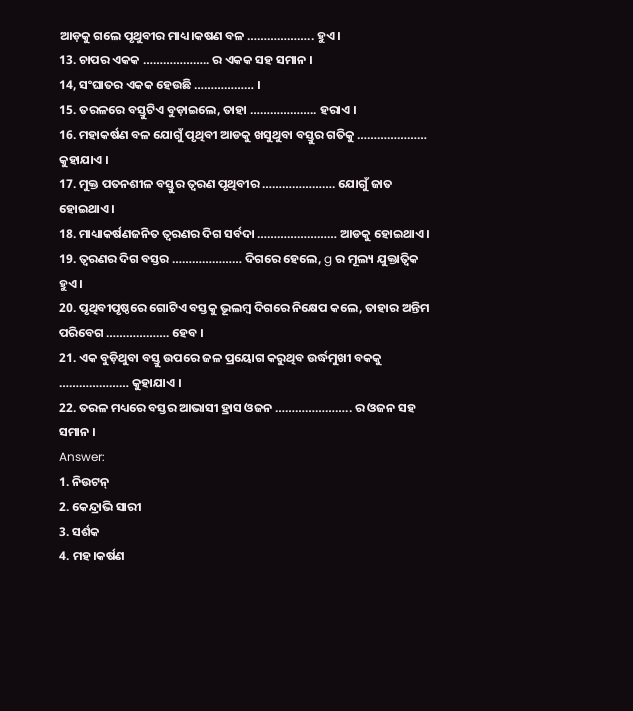ଆଡ଼କୁ ଗଲେ ପୃଥୁବୀର ମାଧ୍ୟ।କଷଣ ବଳ ……………….. ହୁଏ ।
13. ଚାପର ଏକକ ……………….. ର ଏକକ ସହ ସମାନ ।
14, ସଂଘାତର ଏକକ ହେଉଛି ……………… ।
15. ତରଳରେ ବସ୍ତୁଟିଏ ବୁଡ଼ାଇଲେ, ତାହା ……………….. ହରାଏ ।
16. ମହାକର୍ଷଣ ବଳ ଯୋଗୁଁ ପୃଥିବୀ ଆଡକୁ ଖସୁଥୁବା ବସ୍ତୁର ଗତିକୁ ………………… କୁହାଯାଏ ।
17. ମୁକ୍ତ ପତନଶୀଳ ବସ୍ତୁର ତ୍ଵରଣ ପୃଥିବୀର …………………. ଯୋଗୁଁ ଜାତ ହୋଇଥାଏ ।
18. ମାଧ୍ୟାକର୍ଷଣଜନିତ ତ୍ଵରଣର ଦିଗ ସର୍ବଦା …………………… ଆଡକୁ ହୋଇଥାଏ ।
19. ତ୍ଵରଣର ଦିଗ ବସ୍ତର ………………… ଦିଗରେ ହେଲେ, g ର ମୂଲ୍ୟ ଯୁକ୍ତାତ୍ଵିକ ହୁଏ ।
20. ପୃଥିବୀପୃଷ୍ଠରେ ଗୋଟିଏ ବସ୍ତକୁ ଭୂଲମ୍ବ ଦିଗରେ ନିକ୍ଷେପ କଲେ, ତାହାର ଅନ୍ତିମ ପରିବେଗ ………………. ହେବ ।
21. ଏକ ବୁଡ଼ିଥୁବା ବସ୍ତୁ ଉପରେ ଜଳ ପ୍ରୟୋଗ କରୁଥିବ ଉର୍ଦ୍ଧମୁଖୀ ବକକୁ ………………… କୁହାଯାଏ ।
22. ତରଳ ମଧ୍ୟରେ ବସ୍ତର ଆଭାସୀ ହ୍ରାସ ଓଜନ ………………….. ର ଓଜନ ସହ ସମାନ ।
Answer:
1. ନିଉଟନ୍
2. କେନ୍ଦ୍ରାଭି ସାରୀ
3. ସର୍ଶକ
4. ମହ।କର୍ଷଣ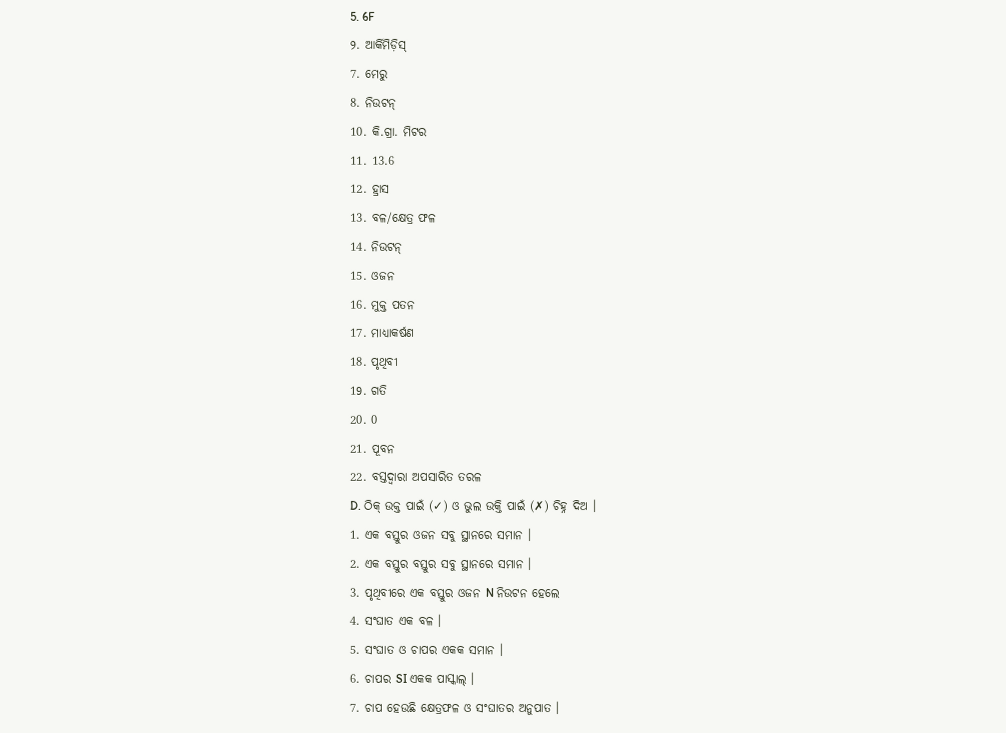5. 6F
୨. ଆର୍କିମିଡ଼ିସ୍
7. ମେରୁ
8. ନିଉଟନ୍
10. କି.ଗ୍ରା. ମିଟର
11. 13.6
12. ହ୍ରାସ
13. ବଳ/କ୍ଷେତ୍ର ଫଳ
14. ନିଉଟନ୍
15. ଓଜନ
16. ମୁକ୍ତ ପତନ
17. ମାଧ୍ୟାକର୍ଷଣ
18. ପୃଥିବୀ
19. ଗତି
20. 0
21. ପୂବନ
22. ବସ୍ତଦ୍ୱାରା ଅପସାରିତ ତରଳ
D. ଠିକ୍ ଉକ୍ତ ପାଇଁ (✓) ଓ ଭୁଲ ଉକ୍ତି ପାଇଁ (✗) ଚିହ୍ନ ଦିଅ ।
1. ଏକ ବସ୍ତୁର ଓଜନ ସବୁ ସ୍ଥାନରେ ସମାନ ।
2. ଏକ ବସ୍ତୁର ବସ୍ତୁର ସବୁ ସ୍ଥାନରେ ସମାନ ।
3. ପୃଥିବୀରେ ଏକ ବସ୍ତୁର ଓଜନ N ନିଉଟନ ହେଲେ
4. ସଂଘାତ ଏକ ବଳ ।
5. ସଂଘାତ ଓ ଚାପର ଏକକ ସମାନ ।
6. ଚାପର SI ଏକକ ପାସ୍କାଲ୍ ।
7. ଚାପ ହେଉଛି କ୍ଷେତ୍ରଫଳ ଓ ସଂଘାତର ଅନୁପାତ ।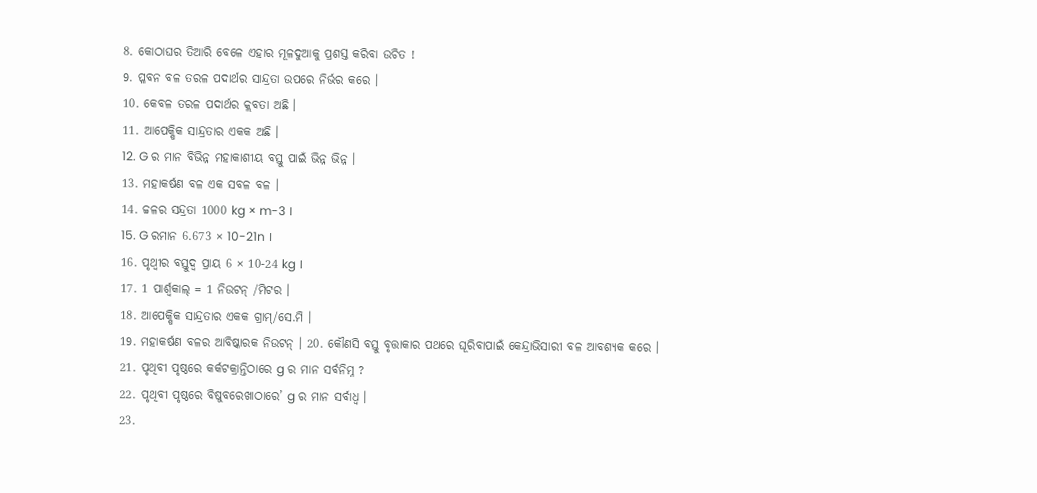8. କୋଠାଘର ତିଆରି ବେଳେ ଏହାର ମୂଳଦୁଆକୁ ପ୍ରଶସ୍ତ କରିବା ଉଚିତ !
9. ପ୍ଳବନ ବଳ ତରଳ ପଦାର୍ଥର ସାନ୍ଦ୍ରତା ଉପରେ ନିର୍ଭର କରେ ।
10. କେବଳ ତରଳ ପଦାର୍ଥର କ୍ଲବତା ଅଛି ।
11. ଆପେକ୍ଷିକ ସାନ୍ଦ୍ରତାର ଏକକ ଅଛି ।
12. G ର ମାନ ବିଭିନ୍ନ ମହାକାଶୀୟ ବସ୍ତୁ ପାଇଁ ଭିନ୍ନ ଭିନ୍ନ ।
13. ମହାକର୍ଷଣ ବଳ ଏକ ସବଳ ବଳ ।
14. ଚ୍ଚଳର ସନ୍ଦ୍ରତା 1000 kg × m-3 ।
15. G ରମାନ 6.673 × 10-21n ।
16. ପୃଥ୍ବୀର ବସ୍ତୁଦ୍ଵ ପ୍ରାୟ 6 × 10-24 kg ।
17. 1 ପାର୍ଶ୍ଵକାଲ୍ = 1 ନିଉଟନ୍ /ମିଟର ।
18. ଆପେକ୍ଷିକ ସାନ୍ଦ୍ରତାର ଏକକ ଗ୍ରାମ୍/ସେ.ମି ।
19. ମହାକର୍ଷଣ ବଳର ଆବିଷ୍କାରକ ନିଉଟନ୍ । 20. କୌଣସି ବସ୍ତୁ ବୃତ୍ତାକାର ପଥରେ ଘୂରିବାପାଇଁ କେନ୍ଦ୍ରାଭିସାରୀ ବଳ ଆବଶ୍ୟକ କରେ ।
21. ପୃଥିବୀ ପୃଷ୍ଠରେ କର୍କଟକ୍ରାନ୍ତିଠାରେ g ର ମାନ ସର୍ବନିମ୍ନ ?
22. ପୃଥିବୀ ପୃଷ୍ଠରେ ବିଷୁବରେଖାଠାରେ’ g ର ମାନ ସର୍ବାଧ୍ଵ ।
23.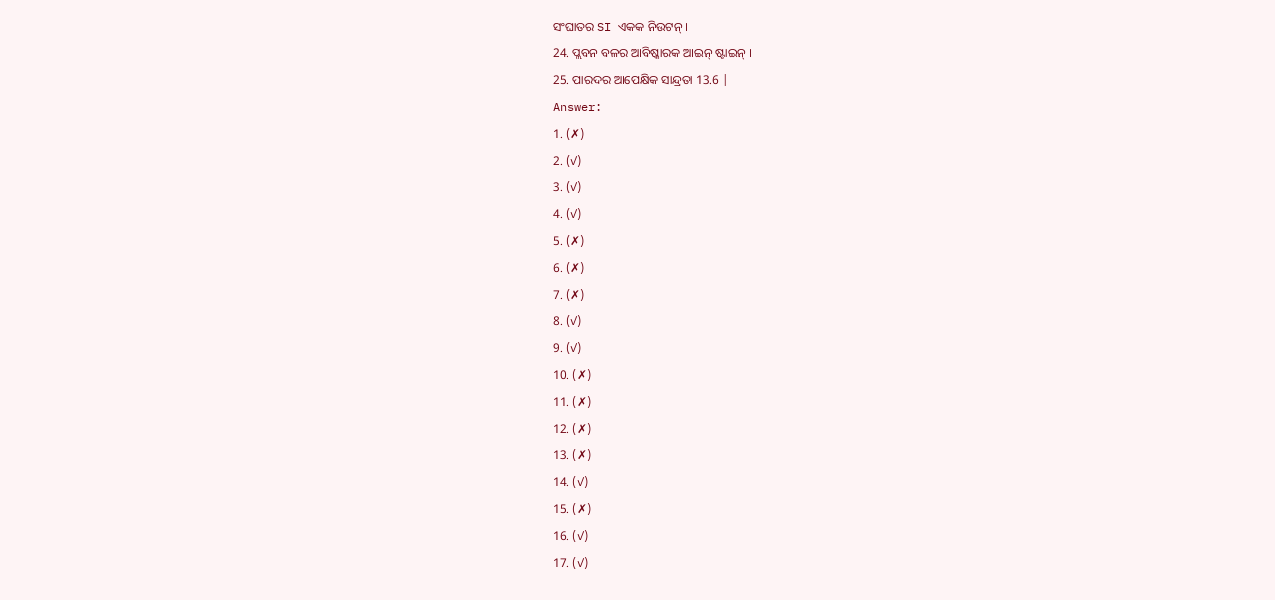ସଂଘାତର SI ଏକକ ନିଉଟନ୍ ।
24. ପ୍ଲବନ ବଳର ଆବିଷ୍କାରକ ଆଇନ୍ ଷ୍ଟାଇନ୍ ।
25. ପାରଦର ଆପେକ୍ଷିକ ସାନ୍ଦ୍ରତା 13.6 |
Answer:
1. (✗)
2. (✓)
3. (✓)
4. (✓)
5. (✗)
6. (✗)
7. (✗)
8. (✓)
9. (✓)
10. (✗)
11. (✗)
12. (✗)
13. (✗)
14. (✓)
15. (✗)
16. (✓)
17. (✓)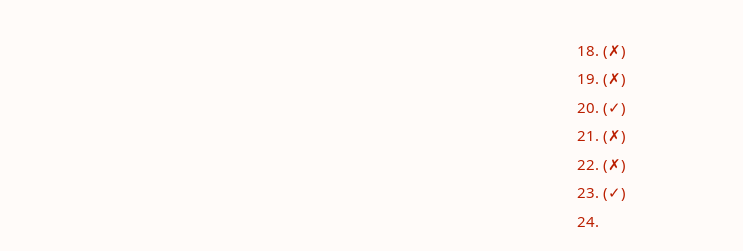18. (✗)
19. (✗)
20. (✓)
21. (✗)
22. (✗)
23. (✓)
24.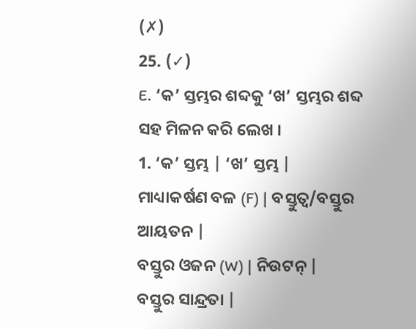(✗)
25. (✓)
E. ‘କ’ ସ୍ତମ୍ଭର ଶବ୍ଦକୁ ‘ଖ’ ସ୍ତମ୍ଭର ଶବ୍ଦ ସହ ମିଳନ କରି ଲେଖ ।
1. ‘କ’ ସ୍ତମ୍ଭ | ‘ଖ’ ସ୍ତମ୍ଭ |
ମାଧ୍ୟାକର୍ଷଣ ବଳ (F) | ବସ୍ତୁତ୍ଵ/ବସ୍ତୁର ଆୟତନ |
ବସ୍ତୁର ଓଜନ (W) | ନିଉଟନ୍ |
ବସ୍ତୁର ସାନ୍ଦ୍ରତା |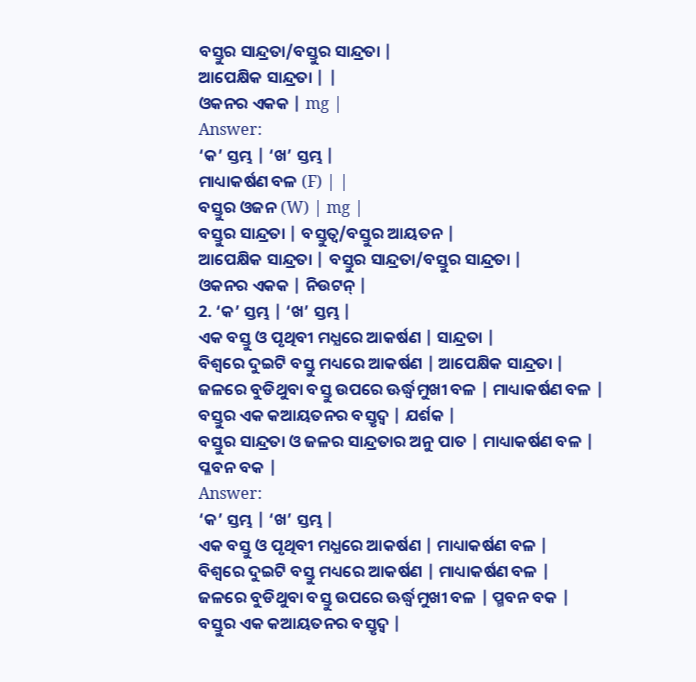ବସ୍ତୁର ସାନ୍ଦ୍ରତା/ବସ୍ତୁର ସାନ୍ଦ୍ରତା |
ଆପେକ୍ଷିକ ସାନ୍ଦ୍ରତା | |
ଓକନର ଏକକ | mg |
Answer:
‘କ’ ସ୍ତମ୍ଭ | ‘ଖ’ ସ୍ତମ୍ଭ |
ମାଧ୍ୟାକର୍ଷଣ ବଳ (F) | |
ବସ୍ତୁର ଓଜନ (W) | mg |
ବସ୍ତୁର ସାନ୍ଦ୍ରତା | ବସ୍ତୁତ୍ଵ/ବସ୍ତୁର ଆୟତନ |
ଆପେକ୍ଷିକ ସାନ୍ଦ୍ରତା | ବସ୍ତୁର ସାନ୍ଦ୍ରତା/ବସ୍ତୁର ସାନ୍ଦ୍ରତା |
ଓକନର ଏକକ | ନିଉଟନ୍ |
2. ‘କ’ ସ୍ତମ୍ଭ | ‘ଖ’ ସ୍ତମ୍ଭ |
ଏକ ବସ୍ତୁ ଓ ପୃଥିବୀ ମଧ୍ଯରେ ଆକର୍ଷଣ | ସାନ୍ଦ୍ରତା |
ବିଶ୍ଵରେ ଦୁଇଟି ବସ୍ତୁ ମଧ୍ୟରେ ଆକର୍ଷଣ | ଆପେକ୍ଷିକ ସାନ୍ଦ୍ରତା |
ଜଳରେ ବୁଡିଥୁବା ବସ୍ତୁ ଉପରେ ଊର୍ଦ୍ଧ୍ୱମୁଖୀ ବଳ | ମାଧ୍ୟାକର୍ଷଣ ବଳ |
ବସ୍ତୁର ଏକ କଆୟତନର ବସ୍ତୃଦ୍ୱ | ଯର୍ଶକ |
ବସ୍ତୁର ସାନ୍ଦ୍ରତା ଓ ଜଳର ସାନ୍ଦ୍ରତାର ଅନୁ ପାତ | ମାଧ୍ୟାକର୍ଷଣ ବଳ |
ପ୍ଳବନ ବକ |
Answer:
‘କ’ ସ୍ତମ୍ଭ | ‘ଖ’ ସ୍ତମ୍ଭ |
ଏକ ବସ୍ତୁ ଓ ପୃଥିବୀ ମଧ୍ଯରେ ଆକର୍ଷଣ | ମାଧ୍ୟାକର୍ଷଣ ବଳ |
ବିଶ୍ଵରେ ଦୁଇଟି ବସ୍ତୁ ମଧ୍ୟରେ ଆକର୍ଷଣ | ମାଧ୍ୟାକର୍ଷଣ ବଳ |
ଜଳରେ ବୁଡିଥୁବା ବସ୍ତୁ ଉପରେ ଊର୍ଦ୍ଧ୍ୱମୁଖୀ ବଳ | ପ୍ମବନ ବକ |
ବସ୍ତୁର ଏକ କଆୟତନର ବସ୍ତୃଦ୍ୱ |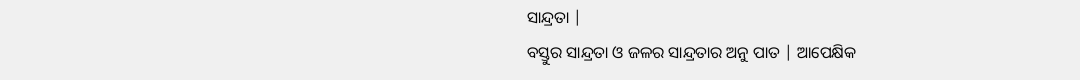ସାନ୍ଦ୍ରତା |
ବସ୍ତୁର ସାନ୍ଦ୍ରତା ଓ ଜଳର ସାନ୍ଦ୍ରତାର ଅନୁ ପାତ | ଆପେକ୍ଷିକ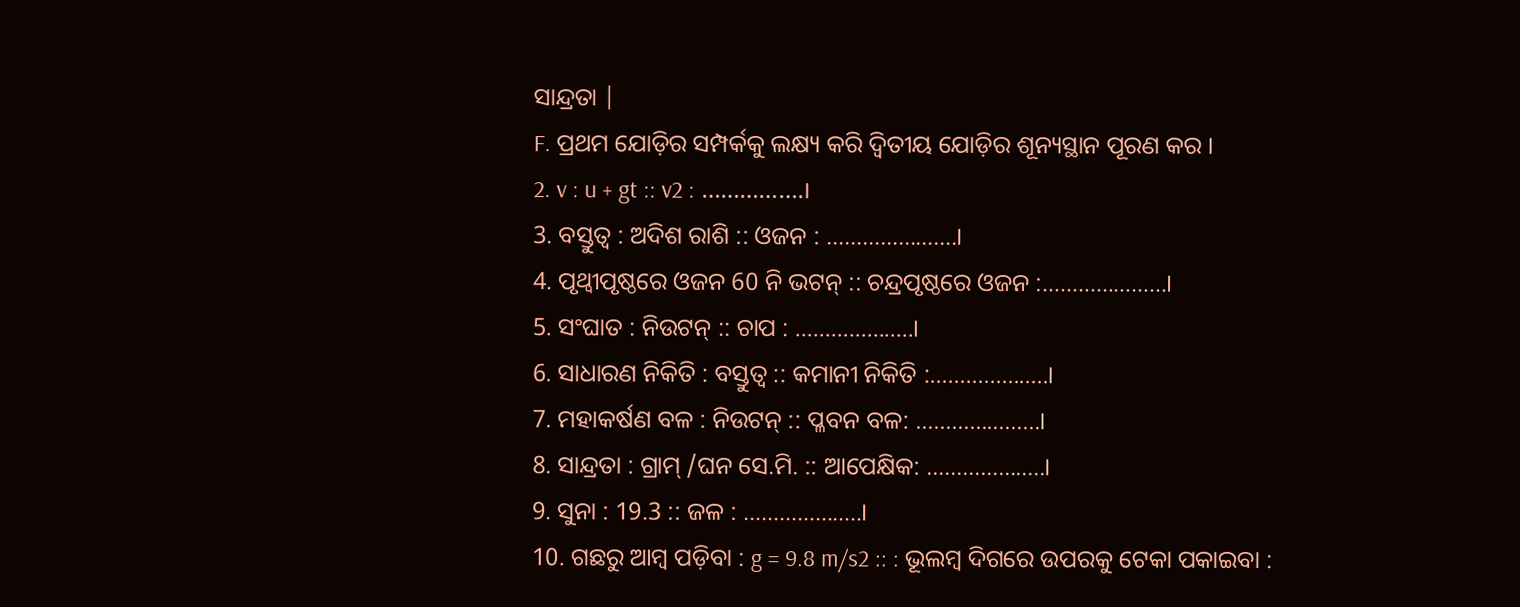ସାନ୍ଦ୍ରତା |
F. ପ୍ରଥମ ଯୋଡ଼ିର ସମ୍ପର୍କକୁ ଲକ୍ଷ୍ୟ କରି ଦ୍ୱିତୀୟ ଯୋଡ଼ିର ଶୂନ୍ୟସ୍ଥାନ ପୂରଣ କର ।
2. v : u + gt :: v2 : …………….।
3. ବସ୍ତୁତ୍ଵ : ଅଦିଶ ରାଶି :: ଓଜନ : ………………….।
4. ପୃଥ୍ବୀପୃଷ୍ଠରେ ଓଜନ 60 ନି ଭଟନ୍ :: ଚନ୍ଦ୍ରପୃଷ୍ଠରେ ଓଜନ :…………………।
5. ସଂଘାତ : ନିଉଟନ୍ :: ଚାପ : ………………..।
6. ସାଧାରଣ ନିକିତି : ବସ୍ତୁତ୍ଵ :: କମାନୀ ନିକିତି :………………..।
7. ମହାକର୍ଷଣ ବଳ : ନିଉଟନ୍ :: ପ୍ଳବନ ବଳ: …………………।
8. ସାନ୍ଦ୍ରତା : ଗ୍ରାମ୍ /ଘନ ସେ.ମି. :: ଆପେକ୍ଷିକ: ………………..।
9. ସୁନା : 19.3 :: ଜଳ : ………………..।
10. ଗଛରୁ ଆମ୍ବ ପଡ଼ିବା : g = 9.8 m/s2 :: : ଭୂଲମ୍ବ ଦିଗରେ ଉପରକୁ ଟେକା ପକାଇବା :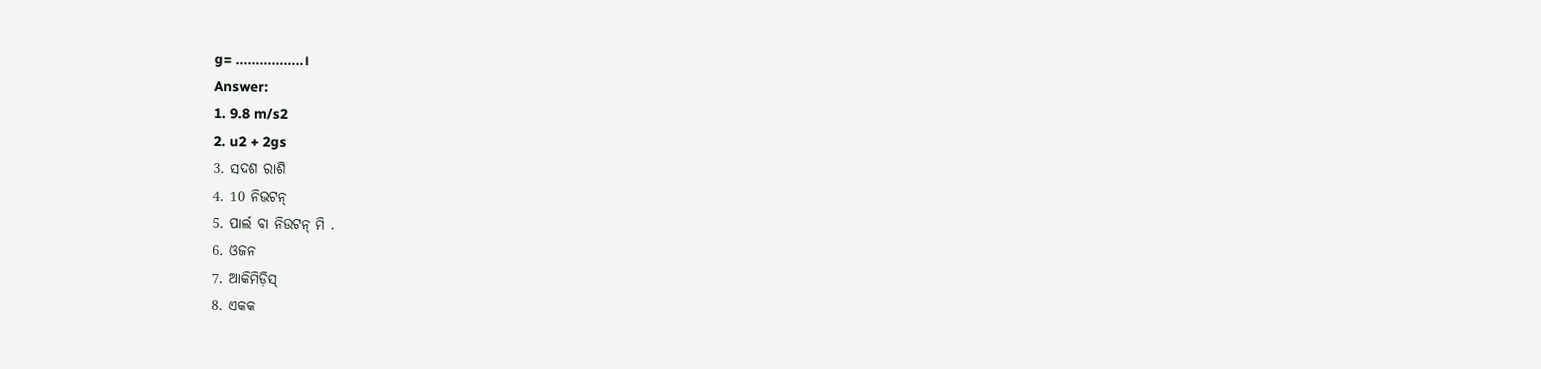g= ……………..।
Answer:
1. 9.8 m/s2
2. u2 + 2gs
3. ସଦଶ ରାଶି
4. 10 ନିଭଟନ୍
5. ପାର୍ଲ ବା ନିଉଟନ୍ ମି .
6. ଓଜନ
7. ଆକିମିଡ଼ିସ୍
8. ଏକକ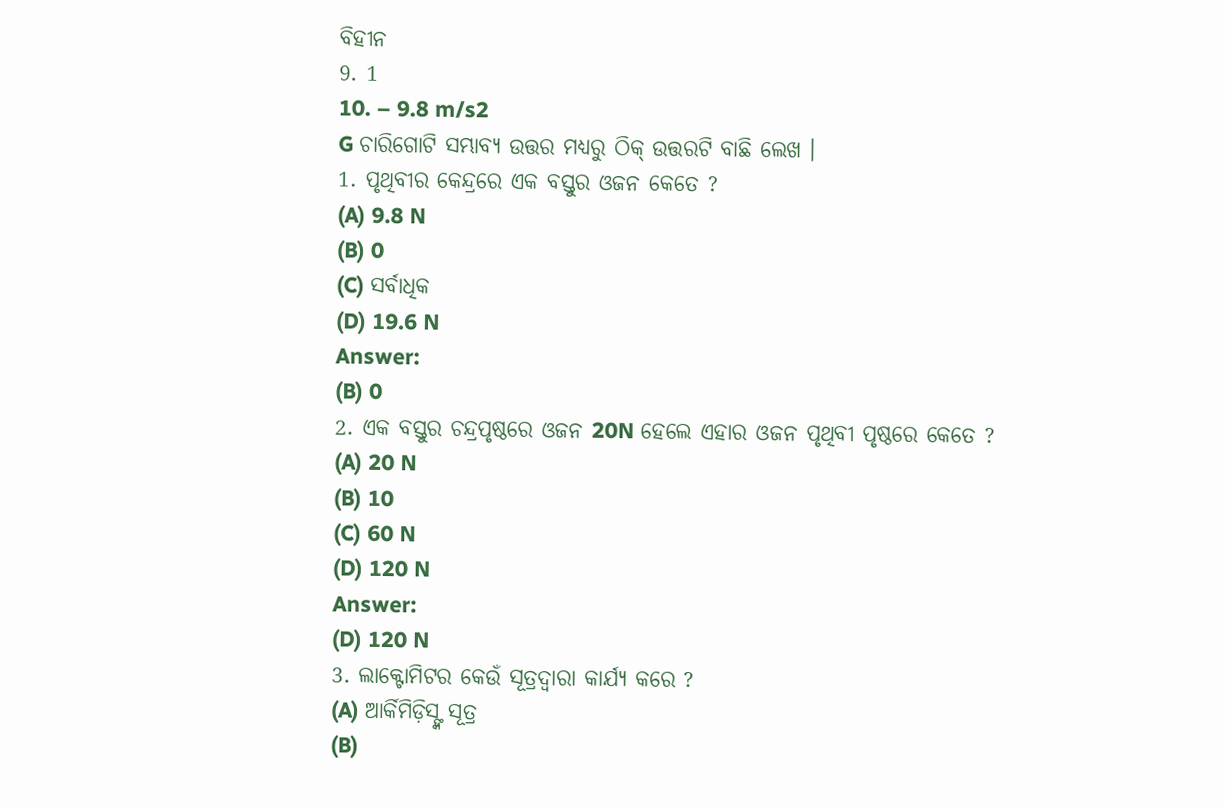ବିହୀନ
9. 1
10. – 9.8 m/s2
G ଚାରିଗୋଟି ସମ୍ଭାବ୍ୟ ଉତ୍ତର ମଧ୍ୟରୁ ଠିକ୍ ଉତ୍ତରଟି ବାଛି ଲେଖ ।
1. ପୃଥିବୀର କେନ୍ଦ୍ରରେ ଏକ ବସ୍ତୁର ଓଜନ କେତେ ?
(A) 9.8 N
(B) 0
(C) ସର୍ବାଧିକ
(D) 19.6 N
Answer:
(B) 0
2. ଏକ ବସ୍ତୁର ଚନ୍ଦ୍ରପୃଷ୍ଠରେ ଓଜନ 20N ହେଲେ ଏହାର ଓଜନ ପୃଥିବୀ ପୃଷ୍ଠରେ କେତେ ?
(A) 20 N
(B) 10
(C) 60 N
(D) 120 N
Answer:
(D) 120 N
3. ଲାକ୍ଟୋମିଟର କେଉଁ ସୂତ୍ରଦ୍ଵାରା କାର୍ଯ୍ୟ କରେ ?
(A) ଆର୍କିମିଡ଼ିସ୍ଙ୍କ ସୂତ୍ର
(B)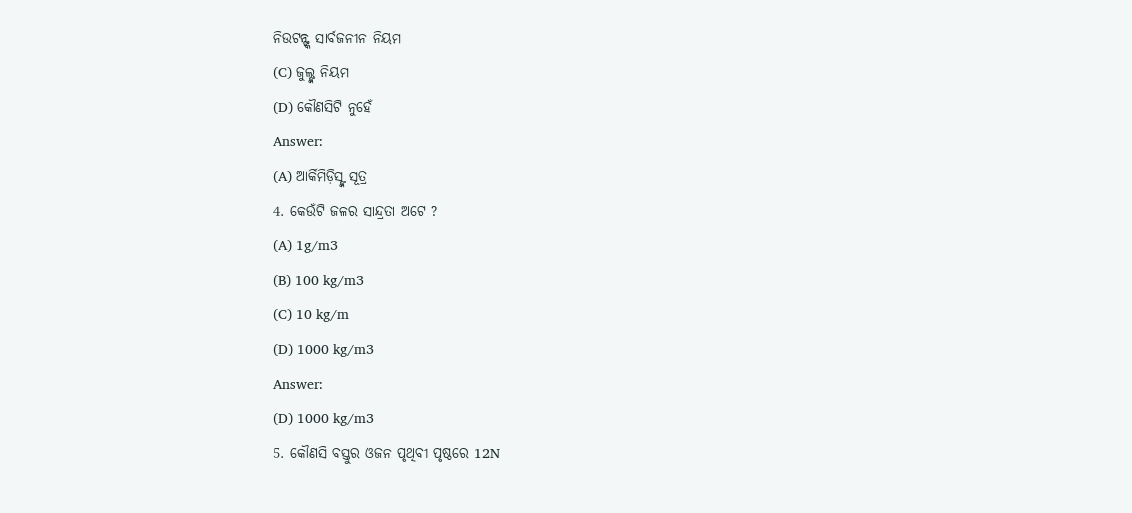ନିଉଟନ୍ଙ୍କ ସାର୍ବଜନୀନ ନିୟମ
(C) ଜୁଲ୍ଙ୍କ ନିୟମ
(D) କୌଣସିଟି ନୁହେଁ
Answer:
(A) ଆର୍କିମିଡ଼ିସ୍ଙ୍କ ସୂତ୍ର
4. କେଉଁଟି ଜଳର ସାନ୍ଦ୍ରତା ଅଟେ ?
(A) 1g/m3
(B) 100 kg/m3
(C) 10 kg/m
(D) 1000 kg/m3
Answer:
(D) 1000 kg/m3
5. କୌଣସି ବସ୍ତୁର ଓଜନ ପୃଥିବୀ ପୃଷ୍ଠରେ 12N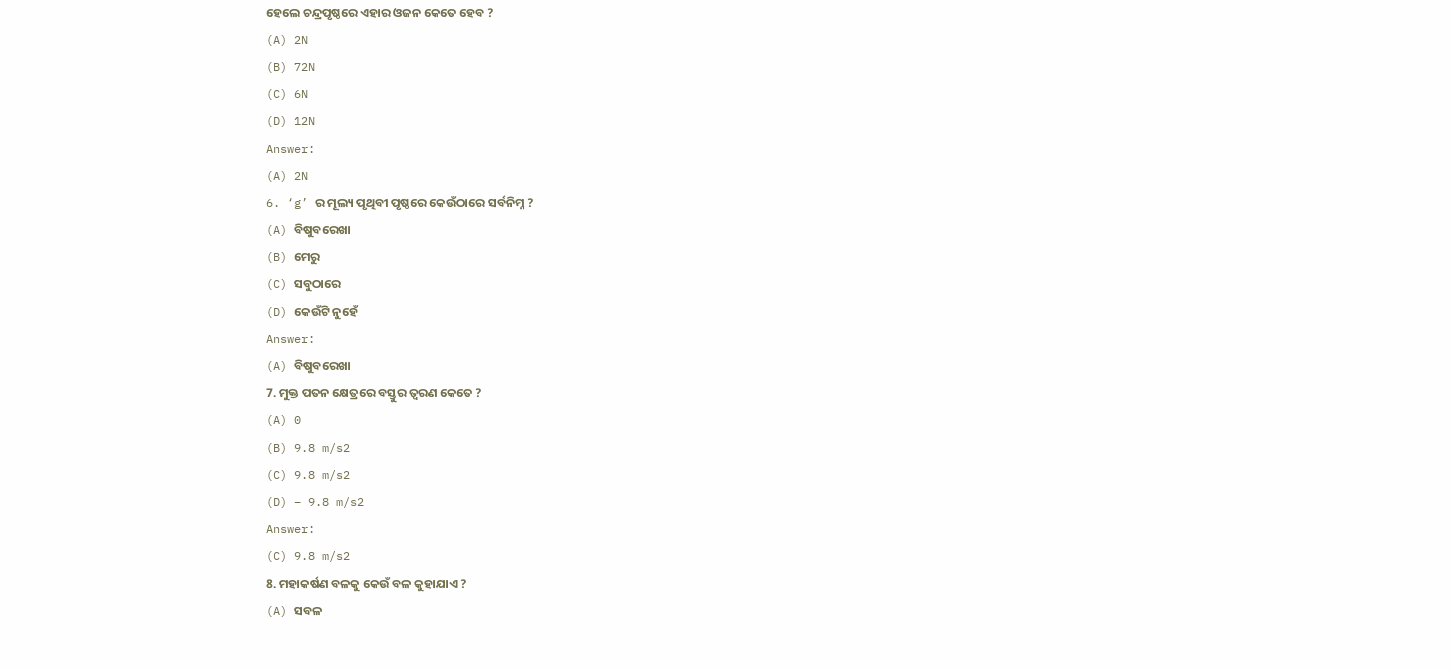ହେଲେ ଚନ୍ଦ୍ରପୃଷ୍ଠରେ ଏହାର ଓଜନ କେତେ ହେବ ?
(A) 2N
(B) 72N
(C) 6N
(D) 12N
Answer:
(A) 2N
6. ‘g’ ର ମୂଲ୍ୟ ପୃଥିବୀ ପୃଷ୍ଠରେ କେଉଁଠାରେ ସର୍ବନିମ୍ନ ?
(A) ବିଷୁବରେଖା
(B) ମେରୁ
(C) ସବୁଠାରେ
(D) କେଉଁଟି ନୁହେଁ
Answer:
(A) ବିଷୁବରେଖା
7. ମୁକ୍ତ ପତନ କ୍ଷେତ୍ରରେ ବସ୍ତୁର ତ୍ଵରଣ କେତେ ?
(A) 0
(B) 9.8 m/s2
(C) 9.8 m/s2
(D) – 9.8 m/s2
Answer:
(C) 9.8 m/s2
8. ମହାକର୍ଷଣ ବଳକୁ କେଉଁ ବଳ କୁହାଯାଏ ?
(A) ସବଳ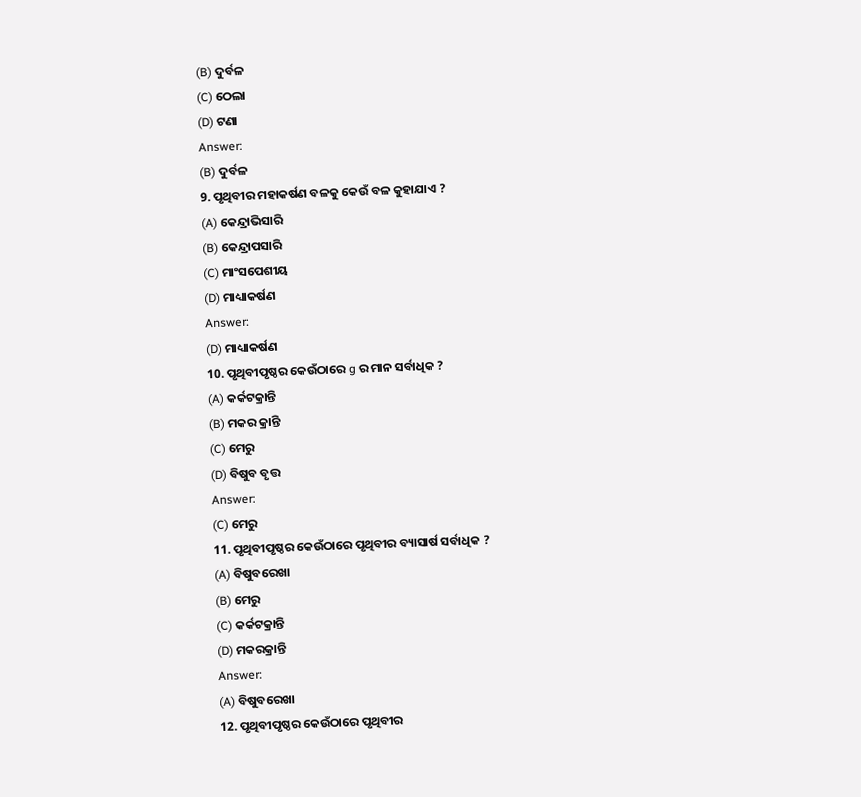(B) ଦୁର୍ବଳ
(C) ଠେଲା
(D) ଟଣା
Answer:
(B) ଦୁର୍ବଳ
9. ପୃଥିବୀର ମହାକର୍ଷଣ ବଳକୁ କେଉଁ ବଳ କୁହାଯାଏ ?
(A) କେନ୍ଦ୍ରାଭିସାରି
(B) କେନ୍ଦ୍ରାପସାରି
(C) ମାଂସପେଶୀୟ
(D) ମାଧ୍ୟାକର୍ଷଣ
Answer:
(D) ମାଧ୍ୟାକର୍ଷଣ
10. ପୃଥିବୀପୃଷ୍ଠର କେଉଁଠାରେ g ର ମାନ ସର୍ବାଧିକ ?
(A) କର୍କଟକ୍ରାନ୍ତି
(B) ମକର କ୍ରାନ୍ତି
(C) ମେରୁ
(D) ବିଷୁବ ବୃତ୍ତ
Answer:
(C) ମେରୁ
11. ପୃଥିବୀପୃଷ୍ଠର କେଉଁଠାରେ ପୃଥିବୀର ବ୍ୟାସାର୍ଷ ସର୍ବାଧିକ ?
(A) ବିଷୁବରେଖା
(B) ମେରୁ
(C) କର୍କଟକ୍ରାନ୍ତି
(D) ମକରକ୍ରାନ୍ତି
Answer:
(A) ବିଷୁବରେଖା
12. ପୃଥିବୀପୃଷ୍ଠର କେଉଁଠାରେ ପୃଥିବୀର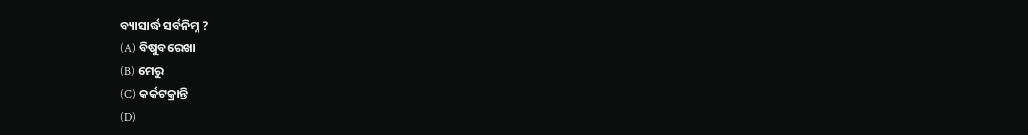ବ୍ୟାସାର୍ଦ୍ଧ ସର୍ବନିମ୍ନ ?
(A) ବିଷୁବରେଖା
(B) ମେରୁ
(C) କର୍କଟକ୍ରାନ୍ତି
(D)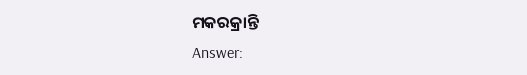ମକରକ୍ରାନ୍ତି
Answer: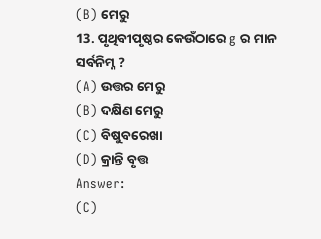(B) ମେରୁ
13. ପୃଥିବୀପୃଷ୍ଠର କେଉଁଠାରେ g ର ମାନ ସର୍ବନିମ୍ନ ?
(A) ଉତ୍ତର ମେରୁ
(B) ଦକ୍ଷିଣ ମେରୁ
(C) ବିଷୁବରେଖା
(D) କ୍ରାନ୍ତି ବୃତ୍ତ
Answer:
(C)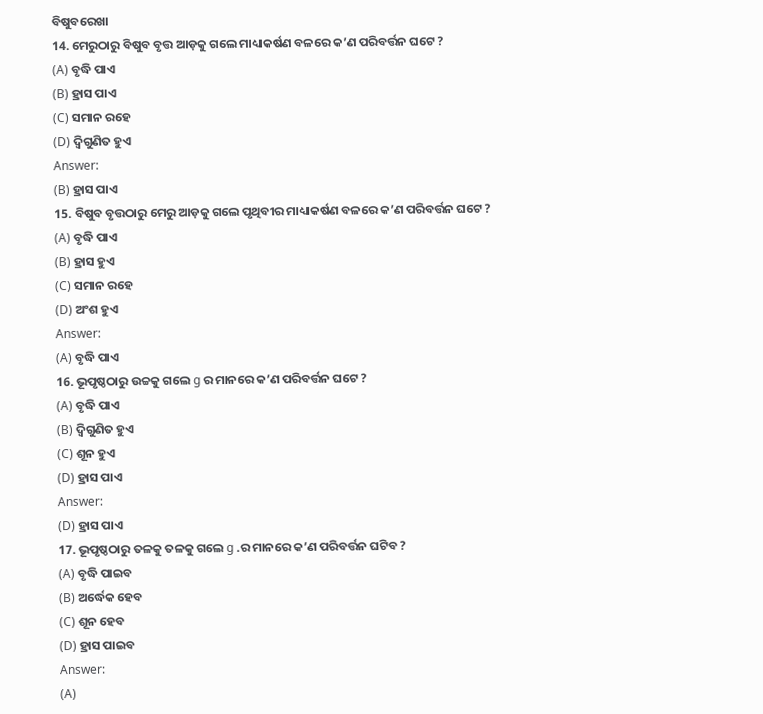ବିଷୁବରେଖା
14. ମେରୁଠାରୁ ବିଷୁବ ବୃତ୍ତ ଆଡ଼କୁ ଗଲେ ମାଧ୍ୟାକର୍ଷଣ ବଳରେ କ’ଣ ପରିବର୍ତ୍ତନ ଘଟେ ?
(A) ବୃଦ୍ଧି ପାଏ
(B) ହ୍ରାସ ପାଏ
(C) ସମାନ ରହେ
(D) ଦ୍ଵିଗୁଣିତ ହୁଏ
Answer:
(B) ହ୍ରାସ ପାଏ
15. ବିଷୁବ ବୃତ୍ତଠାରୁ ମେରୁ ଆଡ଼କୁ ଗଲେ ପୃଥିବୀର ମାଧ୍ୟାକର୍ଷଣ ବଳରେ କ’ଣ ପରିବର୍ତ୍ତନ ଘଟେ ?
(A) ବୃଦ୍ଧି ପାଏ
(B) ହ୍ରାସ ହୁଏ
(C) ସମାନ ରହେ
(D) ଅଂଶ ହୁଏ
Answer:
(A) ବୃଦ୍ଧି ପାଏ
16. ଭୂପୃଷ୍ଠଠାରୁ ଉଚ୍ଚକୁ ଗଲେ g ର ମାନରେ କ’ଣ ପରିବର୍ତ୍ତନ ଘଟେ ?
(A) ବୃଦ୍ଧି ପାଏ
(B) ଦ୍ଵିଗୁଣିତ ହୁଏ
(C) ଶୂନ ହୁଏ
(D) ହ୍ରାସ ପାଏ
Answer:
(D) ହ୍ରାସ ପାଏ
17. ଭୂପୃଷ୍ଠଠାରୁ ତଳକୁ ତଳକୁ ଗଲେ g .ର ମାନରେ କ’ଣ ପରିବର୍ତ୍ତନ ଘଟିବ ?
(A) ବୃଦ୍ଧି ପାଇବ
(B) ଅର୍ଦ୍ଧେକ ହେବ
(C) ଶୂନ ହେବ
(D) ହ୍ରାସ ପାଇବ
Answer:
(A)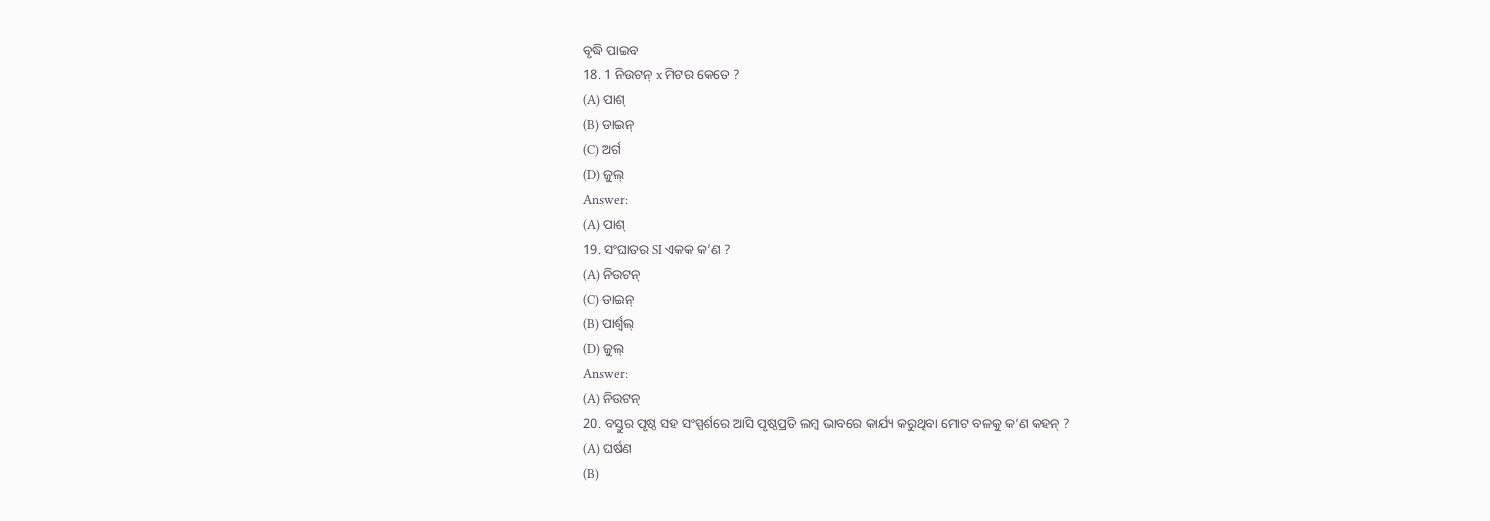ବୃଦ୍ଧି ପାଇବ
18. 1 ନିଉଟନ୍ x ମିଟର କେତେ ?
(A) ପାଶ୍
(B) ଡାଇନ୍
(C) ଅର୍ଗ
(D) ଜୁଲ୍
Answer:
(A) ପାଶ୍
19. ସଂଘାତର SI ଏକକ କ’ଣ ?
(A) ନିଉଟନ୍
(C) ଡାଇନ୍
(B) ପାର୍ଶ୍ଵଲ୍
(D) ଜୁଲ୍
Answer:
(A) ନିଉଟନ୍
20. ବସ୍ତୁର ପୃଷ୍ଠ ସହ ସଂସ୍ପର୍ଶରେ ଆସି ପୃଷ୍ଠପ୍ରତି ଲମ୍ବ ଭାବରେ କାର୍ଯ୍ୟ କରୁଥିବା ମୋଟ ବଳକୁ କ’ଣ କହନ୍ ?
(A) ଘର୍ଷଣ
(B)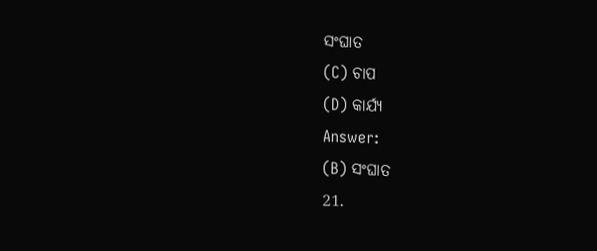ସଂଘାତ
(C) ଚାପ
(D) କାର୍ଯ୍ୟ
Answer:
(B) ସଂଘାତ
21.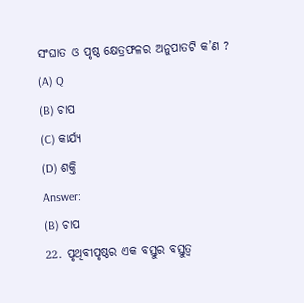ସଂଘାତ ଓ ପୃଷ୍ଠ କ୍ଷେତ୍ରଫଳର ଅନୁପାତଟି କ’ଣ ?
(A) Q
(B) ଚାପ
(C) କାର୍ଯ୍ୟ
(D) ଶକ୍ତି
Answer:
(B) ଚାପ
22. ପୃଥିବୀପୃଷ୍ଠର ଏକ ବସ୍ତୁର ବସ୍ତୁତ୍ଵ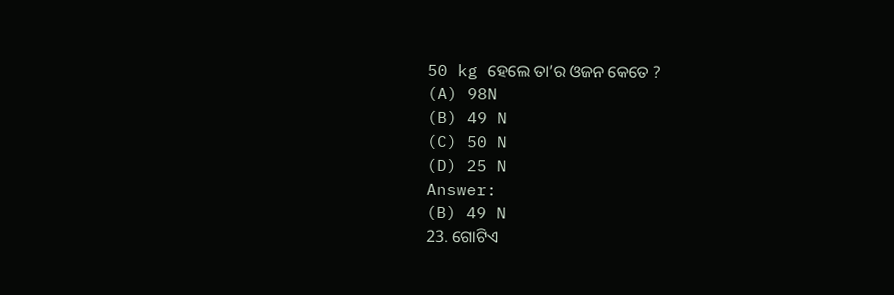50 kg ହେଲେ ତା’ର ଓଜନ କେତେ ?
(A) 98N
(B) 49 N
(C) 50 N
(D) 25 N
Answer:
(B) 49 N
23. ଗୋଟିଏ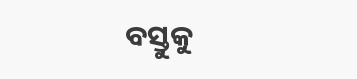ବସ୍ତୁକୁ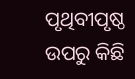ପୃଥିବୀପୃଷ୍ଠ ଉପରୁ କିଛି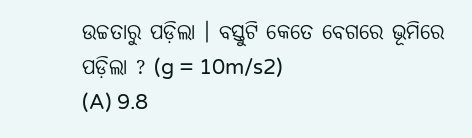ଉଚ୍ଚତାରୁ ପଡ଼ିଲା । ବସ୍ତୁଟି କେତେ ବେଗରେ ଭୂମିରେ ପଡ଼ିଲା ? (g = 10m/s2)
(A) 9.8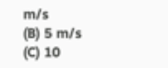m/s
(B) 5 m/s
(C) 10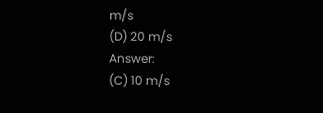m/s
(D) 20 m/s
Answer:
(C) 10 m/s